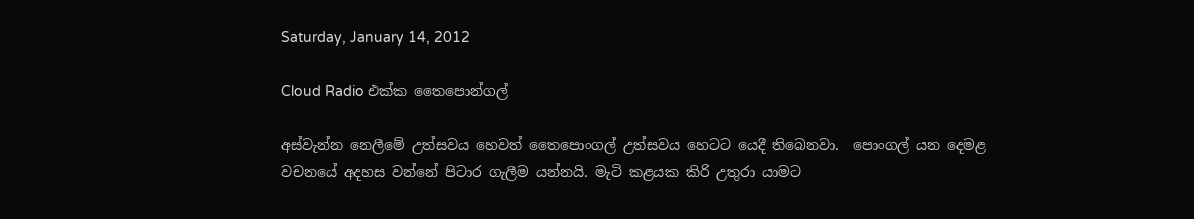Saturday, January 14, 2012

Cloud Radio එක්ක තෛපොන්ගල්

අස්වැන්න නෙලීමේ උත්සවය හෙවත් තෛපොංගල් උත්සවය හෙටට යෙදී තිබෙනවා.  පොංගල් යන දෙමළ වචනයේ අදහස වන්නේ පිටාර ගැලීම යන්නයි. මැටි කළයක කිරි උතුරා යාමට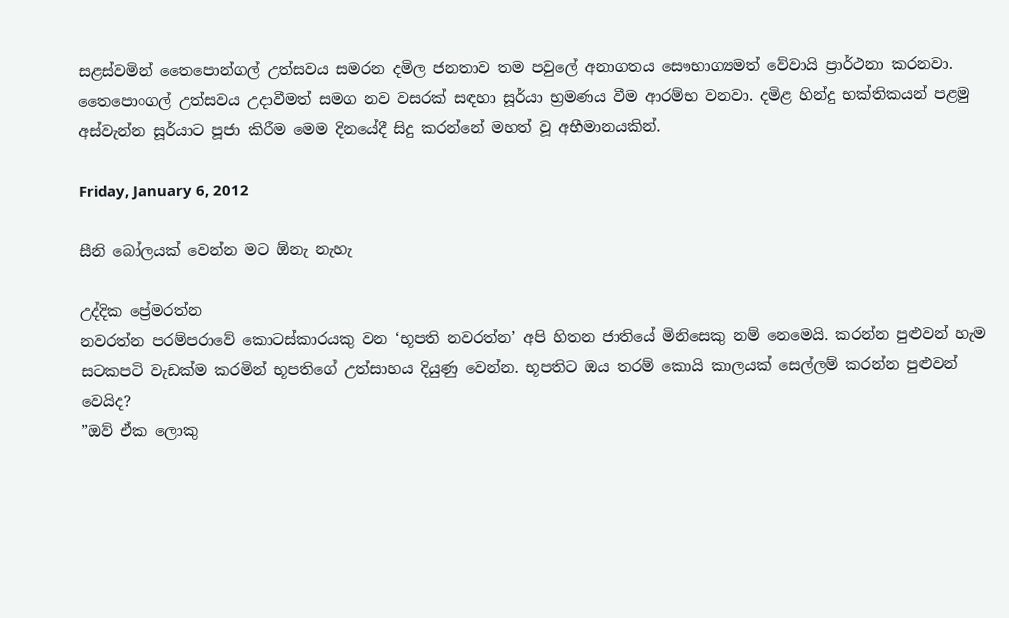සළස්වමින් තෛපොන්ගල් උත්සවය සමරන දමිල ජනතාව තම පවුලේ අනාගතය සෞභාග්‍යමත් වේවායි ප්‍රාර්ථනා කරනවා. තෛපොංගල් උත්සවය උදාවීමත් සමග නව වසරක් සඳහා සූර්යා භ්‍රමණය වීම ආරම්භ වනවා. දමිළ හින්දු භක්තිකයන් පළමු අස්වැන්න සූර්යාට පූජා කිරීම මෙම දිනයේදී සිදු කරන්නේ මහත් වූ අභීමානයකින්.

Friday, January 6, 2012

සීනි බෝලයක් වෙන්න මට ඕනැ නැහැ

උද්දික ප්‍රේමරත්න
නවරත්න පරම්පරාවේ කොටස්කාරයකු වන ‘භූපති නවරත්න’ අපි හිතන ජාතියේ මිනිසෙකු නම් නෙමෙයි. කරන්න පුළුවන් හැම සටකපටි වැඩක්ම කරමින් භූපතිගේ උත්සාහය දියුණු වෙන්න. භූපතිට ඔය තරම් කොයි කාලයක් සෙල්ලම් කරන්න පුළුවන් වෙයිද?
”ඔව් ඒක ලොකු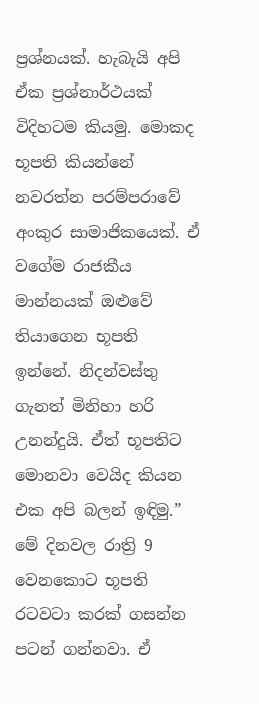ප්‍රශ්නයක්. හැබැයි අපි ඒක ප්‍රශ්නාර්ථයක් විදිහටම කියමු. මොකද භූපති කියන්නේ නවරත්න පරම්පරාවේ අංකුර සාමාජිකයෙක්. ඒ වගේම රාජකීය මාන්නයක් ඔළුවේ තියාගෙන භූපති ඉන්නේ. නිදන්වස්තු ගැනත් මිනිහා හරි උනන්දුයි. ඒත් භූපතිට මොනවා වෙයිද කියන එක අපි බලන් ඉඳිමු.”
මේ දිනවල රාත්‍රි 9 වෙනකොට භූපති රටවටා කරක් ගසන්න පටන් ගන්නවා. ඒ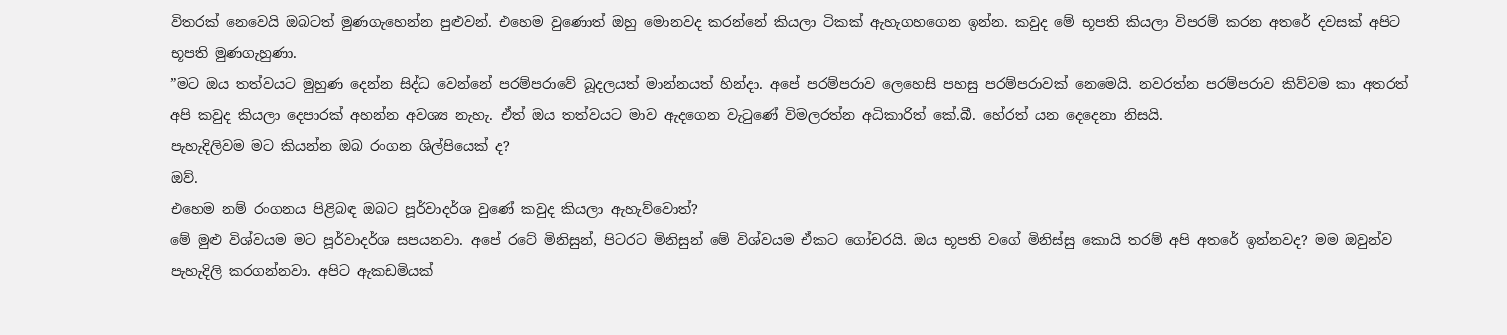විතරක් නෙවෙයි ඔබටත් මුණගැහෙන්න පුළුවන්. එහෙම වුණොත් ඔහු මොනවද කරන්නේ කියලා ටිකක් ඇහැගහගෙන ඉන්න. කවුද මේ භූපති කියලා විපරම් කරන අතරේ දවසක් අපිට භූපති මුණගැහුණා.
”මට ඔය තත්වයට මුහුණ දෙන්න සිද්ධ වෙන්නේ පරම්පරාවේ බූදලයත් මාන්නයත් හින්දා. අපේ පරම්පරාව ලෙහෙසි පහසු පරම්පරාවක් නෙමෙයි. නවරත්න පරම්පරාව කිව්වම කා අතරත් අපි කවුද කියලා දෙපාරක් අහන්න අවශ්‍ය නැහැ. ඒත් ඔය තත්වයට මාව ඇදගෙන වැටුණේ විමලරත්න අධිකාරිත් කේ.බී. හේරත් යන දෙදෙනා නිසයි.
පැහැදිලිවම මට කියන්න ඔබ රංගන ශිල්පියෙක් ද?
ඔව්.
එහෙම නම් රංගනය පිළිබඳ ඔබට පූර්වාදර්ශ වුණේ කවුද කියලා ඇහැව්වොත්?
මේ මුළු විශ්වයම මට පූර්වාදර්ශ සපයනවා. අපේ රටේ මිනිසුන්, පිටරට මිනිසුන් මේ විශ්වයම ඒකට ගෝචරයි. ඔය භූපති වගේ මිනිස්සු කොයි තරම් අපි අතරේ ඉන්නවද? මම ඔවුන්ව පැහැදිලි කරගන්නවා. අපිට ඇකඩමියක්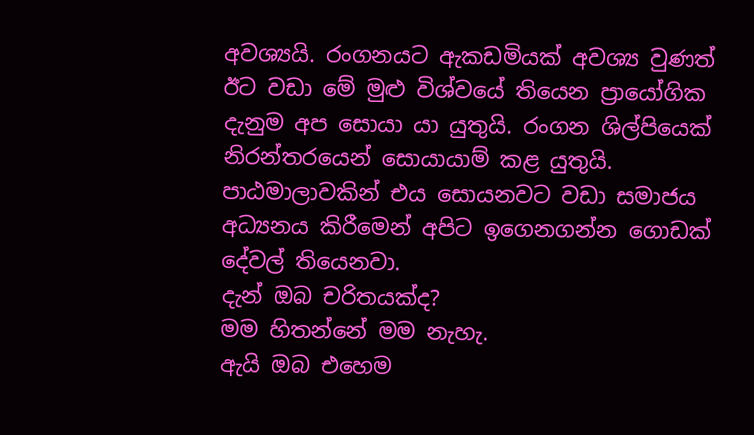අවශ්‍යයි. රංගනයට ඇකඩමියක් අවශ්‍ය වුණත් ඊට වඩා මේ මුළු විශ්වයේ තියෙන ප්‍රායෝගික දැනුම අප සොයා යා යුතුයි. රංගන ශිල්පියෙක් නිරන්තරයෙන් සොයායාම් කළ යුතුයි. පාඨමාලාවකින් එය සොයනවට වඩා සමාජය අධ්‍යනය කිරීමෙන් අපිට ඉගෙනගන්න ගොඩක් දේවල් තියෙනවා.
දැන් ඔබ චරිතයක්ද?
මම හිතන්නේ මම නැහැ.
ඇයි ඔබ එහෙම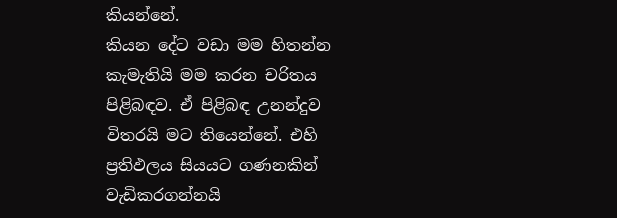කියන්නේ.
කියන දේට වඩා මම හිතන්න කැමැතියි මම කරන චරිතය පිළිබඳව. ඒ පිළිබඳ උනන්දුව විතරයි මට තියෙන්නේ. එහි ප්‍රතිඵලය සියයට ගණනකින් වැඩිකරගන්නයි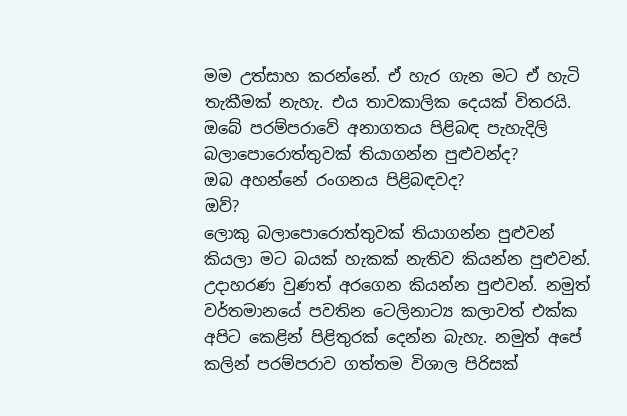මම උත්සාහ කරන්නේ. ඒ හැර ගැන මට ඒ හැටි තැකීමක් නැහැ. එය තාවකාලික දෙයක් විතරයි.
ඔබේ පරම්පරාවේ අනාගතය පිළිබඳ පැහැදිලි බලාපොරොත්තුවක් තියාගන්න පුළුවන්ද?
ඔබ අහන්නේ රංගනය පිළිබඳවද?
ඔව්?
ලොකු බලාපොරොත්තුවක් තියාගන්න පුළුවන් කියලා මට බයක් හැකක් නැතිව කියන්න පුළුවන්. උදාහරණ වුණත් අරගෙන කියන්න පුළුවන්. නමුත් වර්තමානයේ පවතින ටෙලිනාට්‍ය කලාවත් එක්ක අපිට කෙළින් පිළිතුරක් දෙන්න බැහැ. නමුත් අපේ කලින් පරම්පරාව ගත්තම විශාල පිරිසක්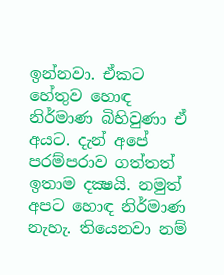ඉන්නවා. ඒකට හේතුව හොඳ නිර්මාණ බිහිවුණා ඒ අයට. දැන් අපේ පරම්පරාව ගත්තත් ඉතාම දක්‍ෂයි. නමුත් අපට හොඳ නිර්මාණ නැහැ. තියෙනවා නම්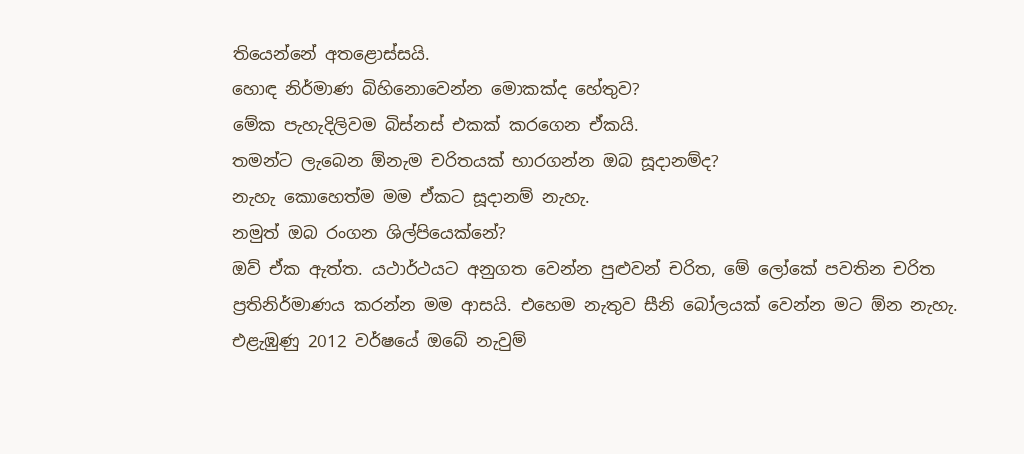තියෙන්නේ අතළොස්සයි.
හොඳ නිර්මාණ බිහිනොවෙන්න මොකක්ද හේතුව?
මේක පැහැදිලිවම බිස්නස් එකක් කරගෙන ඒකයි.
තමන්ට ලැබෙන ඕනැම චරිතයක් භාරගන්න ඔබ සූදානම්ද?
නැහැ කොහෙත්ම මම ඒකට සූදානම් නැහැ.
නමුත් ඔබ රංගන ශිල්පියෙක්නේ?
ඔව් ඒක ඇත්ත. යථාර්ථයට අනුගත වෙන්න පුළුවන් චරිත, මේ ලෝකේ පවතින චරිත ප්‍රතිනිර්මාණය කරන්න මම ආසයි. එහෙම නැතුව සීනි බෝලයක් වෙන්න මට ඕන නැහැ.
එළැඹුණු 2012 වර්ෂයේ ඔබේ නැවුම්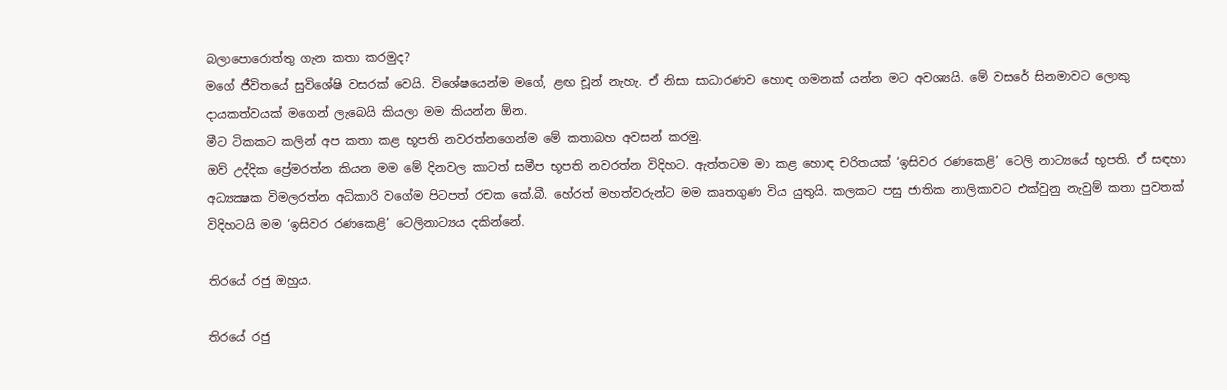බලාපොරොත්තු ගැන කතා කරමුද?
මගේ ජීවිතයේ සුවිශේෂි වසරක් වෙයි. විශේෂයෙන්ම මගේ, ළඟ චූන් නැහැ. ඒ නිසා සාධාරණව හොඳ ගමනක් යන්න මට අවශ්‍යයි. මේ වසරේ සිනමාවට ලොකු දායකත්වයක් මගෙන් ලැබෙයි කියලා මම කියන්න ඕන.
මීට ටිකකට කලින් අප කතා කළ භූපති නවරත්නගෙන්ම මේ කතාබහ අවසන් කරමු.
ඔව් උද්දික ප්‍රේමරත්න කියන මම මේ දිනවල කාටත් සමීප භූපති නවරත්න විදිහට. ඇත්තටම මා කළ හොඳ චරිතයක් ‘ඉසිවර රණකෙළි’ ටෙලි නාට්‍යයේ භූපති. ඒ සඳහා අධ්‍යක්‍ෂක විමලරත්න අධිකාරි වගේම පිටපත් රචක කේ.බී. හේරත් මහත්වරුන්ට මම කෘතගුණ විය යුතුයි. කලකට පසු ජාතික නාලිකාවට එක්වුනු නැවුම් කතා පුවතක් විදිහටයි මම ‘ඉසිවර රණකෙළි’ ටෙලිනාට්‍යය දකින්නේ.

තිරයේ රජු ඔහුය.

තිරයේ රජු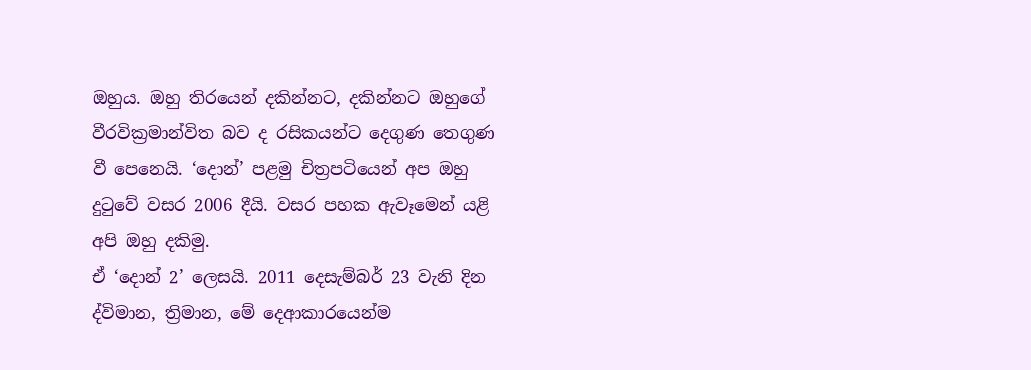ඔහුය. ඔහු තිරයෙන් දකින්නට, දකින්නට ඔහුගේ වීරවික්‍රමාන්විත බව ද රසිකයන්ට දෙගුණ තෙගුණ වී පෙනෙයි. ‘දොන්’ පළමු චිත්‍රපටියෙන් අප ඔහු දුටුවේ වසර 2006 දීයි. වසර පහක ඇවෑමෙන් යළි අපි ඔහු දකිමු.
ඒ ‘දොන් 2’ ලෙසයි. 2011 දෙසැම්බර් 23 වැනි දින ද්විමාන, ත්‍රිමාන, මේ දෙආකාරයෙන්ම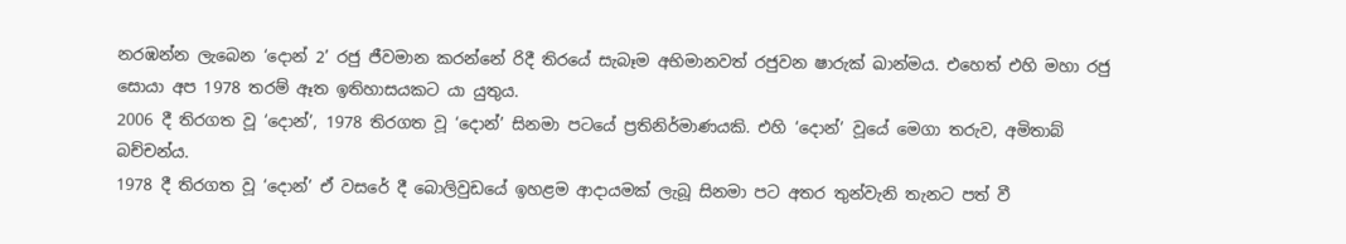නරඹන්න ලැබෙන ‘දොන් 2’ රජු ජීවමාන කරන්නේ රිදී තිරයේ සැබෑම අභිමානවත් රජුවන ෂාරුක් ඛාන්මය. එහෙත් එහි මහා රජු සොයා අප 1978 තරම් ඈත ඉතිහාසයකට යා යුතුය.
2006 දී තිරගත වූ ‘දොන්’, 1978 තිරගත වූ ‘දොන්’ සිනමා පටයේ ප්‍රතිනිර්මාණයකි. එහි ‘දොන්’ වූයේ මෙගා තරුව, අමිතාබ් බච්චන්ය.
1978 දී තිරගත වූ ‘දොන්’ ඒ වසරේ දී බොලිවුඩයේ ඉහළම ආදායමක් ලැබූ සිනමා පට අතර තුන්වැනි තැනට පත් වී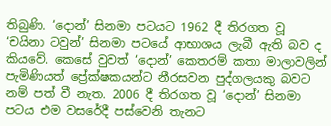තිබුණි. ‘දොන්’ සිනමා පටයට 1962 දී තිරගත වූ ‘චයිනා ටවුන්’ සිනමා පටයේ ආභාශය ලැබී ඇති බව ද කියවේ. කෙසේ වුවත් ‘දොන්’ කෙතරම් කතා මාලාවලින් පැමිණියත් ප්‍රේක්ෂකයන්ට නීරසවන පුද්ගලයකු බවට නම් පත් වී නැත. 2006 දී තිරගත වූ ‘දොන්’ සිනමා පටය එම වසරේදී පස්වෙනි තැනට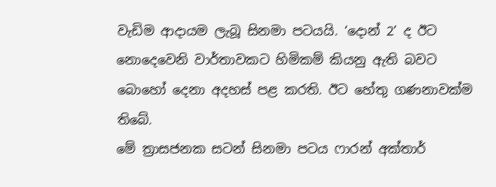වැඩිම ආදායම ලැබූ සිනමා පටයයි. ‘දොන් 2’ ද ඊට නොදෙවෙනි වාර්තාවකට හිමිකම් කියනු ඇති බවට බොහෝ දෙනා අදහස් පළ කරති. ඊට හේතු ගණනාවක්ම තිබේ.
මේ ත්‍රාසජනක සටන් සිනමා පටය ෆාරන් අක්තාර්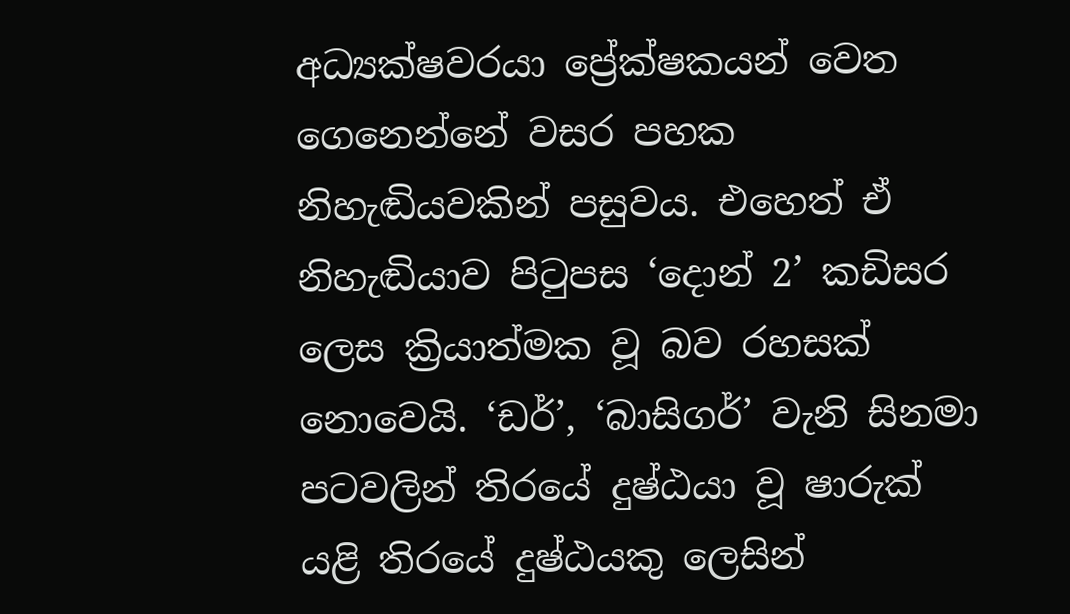අධ්‍යක්ෂවරයා ප්‍රේක්ෂකයන් වෙත ගෙනෙන්නේ වසර පහක නිහැඬියවකින් පසුවය. එහෙත් ඒ නිහැඬියාව පිටුපස ‘දොන් 2’ කඩිසර ලෙස ක්‍රියාත්මක වූ බව රහසක් නොවෙයි. ‘ඩර්’, ‘බාසිගර්’ වැනි සිනමා පටවලින් තිරයේ දුෂ්ඨයා වූ ෂාරුක් යළි තිරයේ දුෂ්ඨයකු ලෙසින්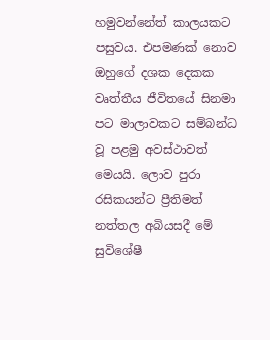හමුවන්නේත් කාලයකට පසුවය. එපමණක් නොව ඔහුගේ දශක දෙකක වෘත්තීය ජීවිතයේ සිනමා පට මාලාවකට සම්බන්ධ වූ පළමු අවස්ථාවත් මෙයයි. ලොව පුරා රසිකයන්ට ප්‍රීතිමත් නත්තල අබියසදී මේ සුවිශේෂී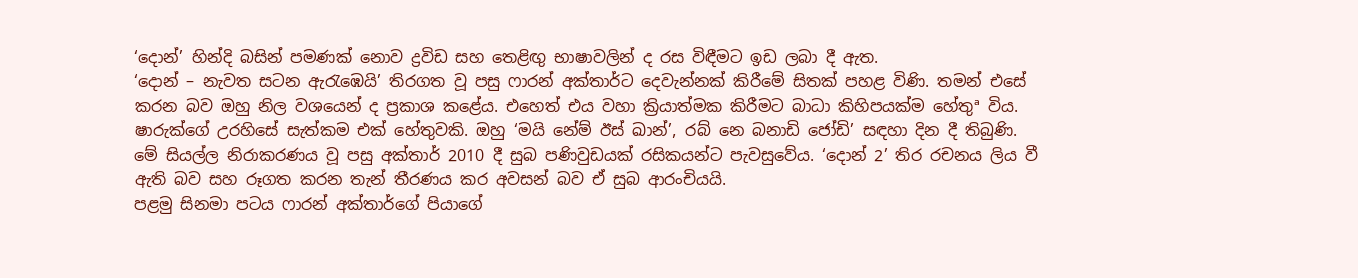‘දොන්’ හින්දි බසින් පමණක් නොව ද්‍රවිඩ සහ තෙළිඟු භාෂාවලින් ද රස විඳීමට ඉඩ ලබා දී ඇත.
‘දොන් – නැවත සටන ඇරැඹෙයි’ තිරගත වූ පසු ෆාරන් අක්තාර්ට දෙවැන්නක් කිරීමේ සිතක් පහළ විණි. තමන් එසේ කරන බව ඔහු නිල වශයෙන් ද ප්‍රකාශ කළේය. එහෙත් එය වහා ක්‍රියාත්මක කිරීමට බාධා කිහිපයක්ම හේතුª විය. ෂාරුක්ගේ උරහිසේ සැත්කම එක් හේතුවකි. ඔහු ‘මයි නේම් ඊස් ඛාන්’, රබ් නෙ බනාඩි ජෝඩි’ සඳහා දින දී තිබුණි. මේ සියල්ල නිරාකරණය වූ පසු අක්තාර් 2010 දී සුබ පණිවුඩයක් රසිකයන්ට පැවසුවේය. ‘දොන් 2’ තිර රචනය ලිය වී ඇති බව සහ රූගත කරන තැන් තීරණය කර අවසන් බව ඒ සුබ ආරංචියයි.
පළමු සිනමා පටය ෆාරන් අක්තාර්ගේ පියාගේ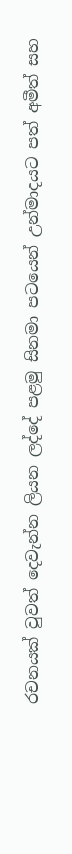රචනයක් වුවත් දෙවැන්න ලියන ලද්දේ පළමු සිනමා පටයෙන් උන්මාදයට පත් අමීත් සහ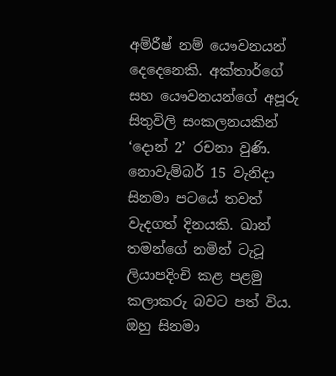අම්රීෂ් නම් යෞවනයන් දෙදෙනෙකි. අක්තාර්ගේ සහ යෞවනයන්ගේ අපූරු සිතුවිලි සංකලනයකින් ‘දොන් 2’ රචනා වුණි.
නොවැම්බර් 15 වැනිදා සිනමා පටයේ තවත් වැදගත් දිනයකි. ඛාන් තමන්ගේ නමින් ටැටූ ලියාපදිංචි කළ පළමු කලාකරු බවට පත් විය. ඔහු සිනමා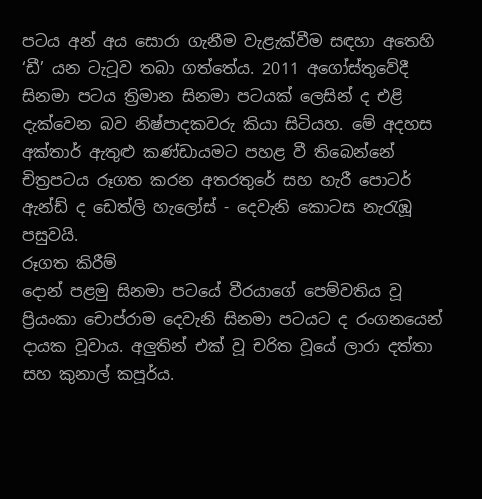පටය අන් අය සොරා ගැනීම වැළැක්වීම සඳහා අතෙහි ‘ඩී’ යන ටැටූව තබා ගත්තේය. 2011 අගෝස්තුවේදී සිනමා පටය ත්‍රිමාන සිනමා පටයක් ලෙසින් ද එළි දැක්වෙන බව නිෂ්පාදකවරු කියා සිටියහ. මේ අදහස අක්තාර් ඇතුළු කණ්ඩායමට පහළ වී තිබෙන්නේ චිත්‍රපටය රූගත කරන අතරතුරේ සහ හැරී පොටර් ඇන්ඩ් ද ඩෙත්ලි හැලෝස් - දෙවැනි කොටස නැරැඹූ පසුවයි.
රූගත කිරීම්
දොන් පළමු සිනමා පටයේ වීරයාගේ පෙම්වතිය වූ ප්‍රියංකා චොප්රාම දෙවැනි සිනමා පටයට ද රංගනයෙන් දායක වූවාය. අලුතින් එක් වූ චරිත වූයේ ලාරා දත්තා සහ කුනාල් කපූර්ය.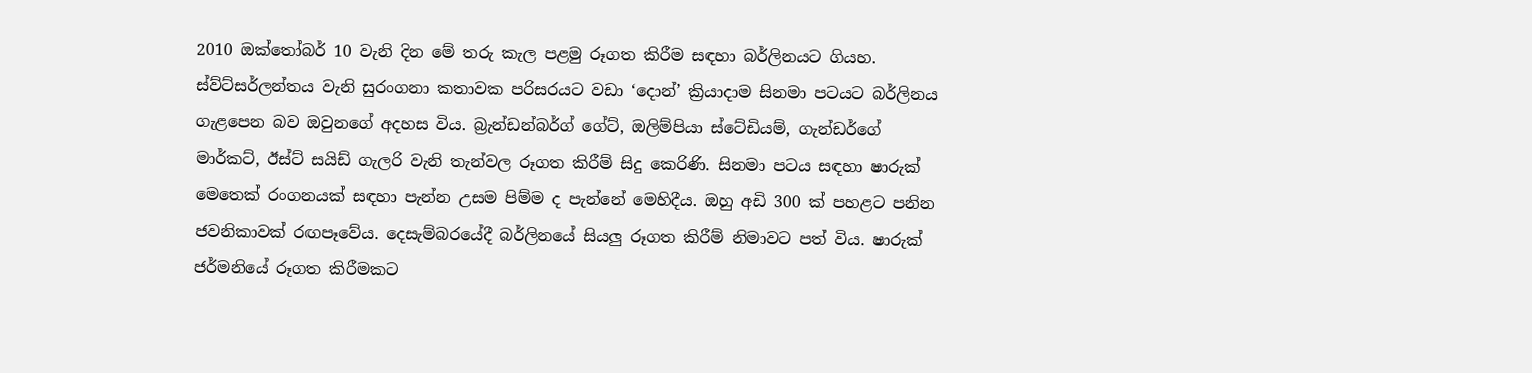2010 ඔක්තෝබර් 10 වැනි දින මේ තරු කැල පළමු රූගත කිරීම සඳහා බර්ලිනයට ගියහ. ස්ව්ට්සර්ලන්තය වැනි සුරංගනා කතාවක පරිසරයට වඩා ‘දොන්’ ක්‍රියාදාම සිනමා පටයට බර්ලිනය ගැළපෙන බව ඔවුනගේ අදහස විය. බ්‍රැන්ඩන්බර්ග් ගේට්, ඔලිම්පියා ස්ටේඩියම්, ගැන්ඩර්ගේ මාර්කට්, ඊස්ට් සයිඩ් ගැලරි වැනි තැන්වල රූගත කිරීම් සිදු කෙරිණි. සිනමා පටය සඳහා ෂාරුක් මෙතෙක් රංගනයක් සඳහා පැන්න උසම පිම්ම ද පැන්නේ මෙහිදීය. ඔහු අඩි 300 ක් පහළට පනින ජවනිකාවක් රඟපෑවේය. දෙසැම්බරයේදී බර්ලිනයේ සියලු රූගත කිරීම් නිමාවට පත් විය. ෂාරුක් ජර්මනියේ රූගත කිරීමකට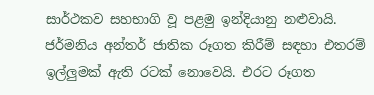සාර්ථකව සහභාගි වූ පළමු ඉන්දියානු නළුවායි. ජර්මනිය අන්තර් ජාතික රූගත කිරීම් සඳහා එතරම් ඉල්ලුමක් ඇති රටක් නොවෙයි. එරට රූගත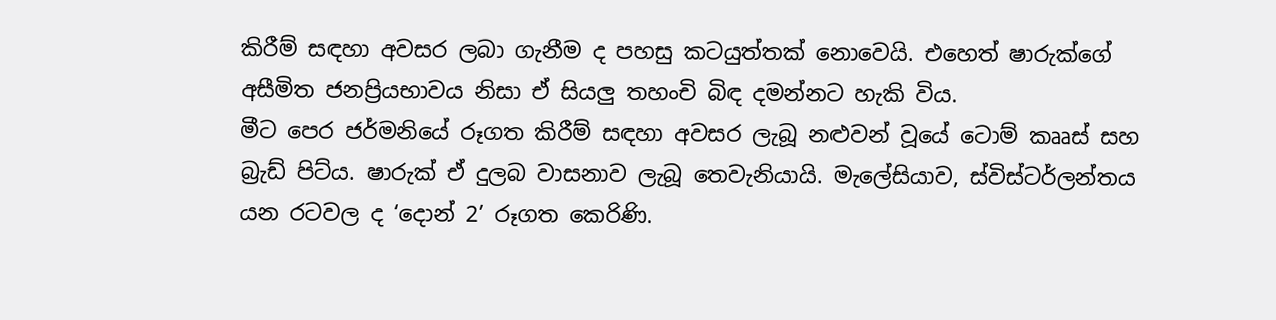කිරීම් සඳහා අවසර ලබා ගැනීම ද පහසු කටයුත්තක් නොවෙයි. එහෙත් ෂාරුක්ගේ අසීමිත ජනප්‍රියභාවය නිසා ඒ සියලු තහංචි බිඳ දමන්නට හැකි විය.
මීට පෙර ජර්මනියේ රූගත කිරීම් සඳහා අවසර ලැබූ නළුවන් වූයේ ටොම් කෲස් සහ බ්‍රැඩ් පිට්ය. ෂාරුක් ඒ දුලබ වාසනාව ලැබූ තෙවැනියායි. මැලේසියාව, ස්විස්ටර්ලන්තය යන රටවල ද ‘දොන් 2’ රූගත කෙරිණි.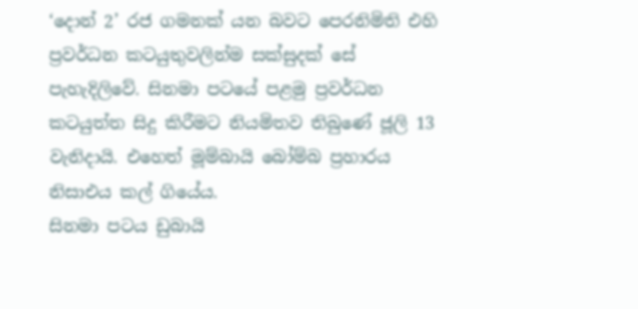‘දොන් 2’ රජ ගමනක් යන බවට පෙරනිමිති එහි ප්‍රවර්ධන කටයුතුවලින්ම සක්සුදක් සේ පැහැදිලිවේ. සිනමා පටයේ පළමු ප්‍රවර්ධන කටයුත්ත සිදු කිරීමට නියමිතව තිබුණේ ජූලි 13 වැනිදායි. එහෙත් මූම්බායි බෝම්බ ප්‍රහාරය නිසාඑය කල් ගියේය.
සිනමා පටය ඩුබායි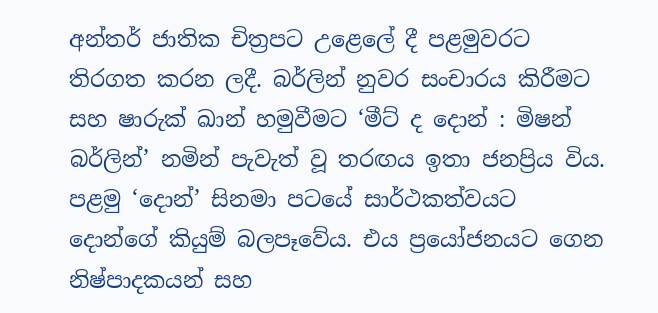අන්තර් ජාතික චිත්‍රපට උළෙලේ දී පළමුවරට තිරගත කරන ලදී. බර්ලින් නුවර සංචාරය කිරීමට සහ ෂාරුක් ඛාන් හමුවීමට ‘මීට් ද දොන් : මිෂන් බර්ලින්’ නමින් පැවැත් වූ තරඟය ඉතා ජනප්‍රිය විය.
පළමු ‘දොන්’ සිනමා පටයේ සාර්ථකත්වයට දොන්ගේ කියුම් බලපෑවේය. එය ප්‍රයෝජනයට ගෙන නිෂ්පාදකයන් සහ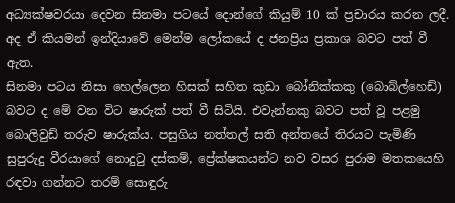අධ්‍යක්ෂවරයා දෙවන සිනමා පටයේ දොන්ගේ කියුම් 10 ක් ප්‍රචාරය කරන ලදී. අද ඒ කියමන් ඉන්දියාවේ මෙන්ම ලෝකයේ ද ජනප්‍රිය ප්‍රකාශ බවට පත් වී ඇත.
සිනමා පටය නිසා හෙල්ලෙන හිසක් සහිත කුඩා බෝනික්කකු (බොබ්ල්හෙඩ්) බවට ද මේ වන විට ෂාරුක් පත් වී සිටියි. එවැන්නකු බවට පත් වූ පළමු බොලිවුඩ් තරුව ෂාරුක්ය. පසුගිය නත්තල් සති අන්තයේ තිරයට පැමිණි සුපුරුදු වීරයාගේ නොදුටු දස්කම්, ප්‍රේක්ෂකයන්ට නව වසර පුරාම මතකයෙහි රඳවා ගන්නට තරම් සොඳුරු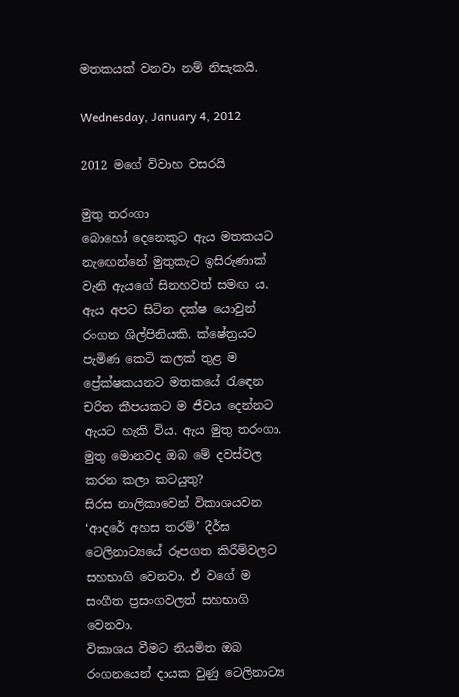මතකයක් වනවා නම් නිසැකයි.

Wednesday, January 4, 2012

2012 මගේ විවාහ වසරයි

මුතු තරංගා
බොහෝ දෙනෙකුට ඇය මතකයට නැඟෙන්නේ මුතුකැට ඉසිරුණාක් වැනි ඇයගේ සිනහවත් සමඟ ය. ඇය අපට සිටින දක්ෂ යොවුන් රංගන ශිල්පිනියකි. ක්ෂේත්‍රයට පැමිණ කෙටි කලක් තුළ ම ප්‍රේක්ෂකයනට මතකයේ රැඳෙන චරිත කීපයකට ම ජීවය දෙන්නට ඇයට හැකි විය. ඇය මුතු තරංගා.
මුතු මොනවද ඔබ මේ දවස්වල කරන කලා කටයුතු?
සිරස නාලිකාවෙන් විකාශයවන ‘ආදරේ අහස තරම්’ දීර්ඝ ටෙලිනාට්‍යයේ රූපගත කිරීම්වලට සහභාගි වෙනවා. ඒ වගේ ම සංගීත ප්‍රසංගවලත් සහභාගි වෙනවා.
විකාශය වීමට නියමිත ඔබ රංගනයෙන් දායක වුණු ටෙලිනාට්‍ය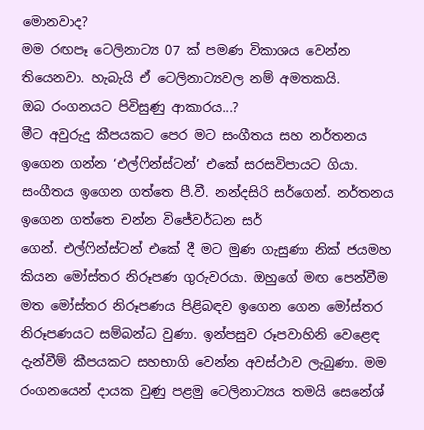මොනවාද?
මම රඟපෑ ටෙලිනාට්‍ය 07 ක් පමණ විකාශය වෙන්න තියෙනවා. හැබැයි ඒ ටෙලිනාට්‍යවල නම් අමතකයි.
ඔබ රංගනයට පිවිසුණු ආකාරය...?
මීට අවුරුදු කීපයකට පෙර මට සංගීතය සහ නර්තනය ඉගෙන ගන්න ‘එල්ෆින්ස්ටන්’ එකේ සරසවිපායට ගියා. සංගීතය ඉගෙන ගත්තෙ පී.වී. නන්දසිරි සර්ගෙන්. නර්තනය ඉගෙන ගත්තෙ චන්න විජේවර්ධන සර්
ගෙන්. එල්ෆින්ස්ටන් එකේ දී මට මුණ ගැසුණා නික් ජයමහ කියන මෝස්තර නිරූපණ ගුරුවරයා. ඔහුගේ මඟ පෙන්වීම මත මෝස්තර නිරූපණය පිළිබඳව ඉගෙන ගෙන මෝස්තර නිරූපණයට සම්බන්ධ වුණා. ඉන්පසුව රූපවාහිනි වෙළෙඳ දැන්වීම් කීපයකට සහභාගි වෙන්න අවස්ථාව ලැබුණා. මම රංගනයෙන් දායක වුණු පළමු ටෙලිනාට්‍යය තමයි සෙනේශ්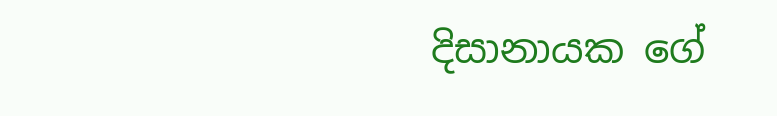දිසානායක ගේ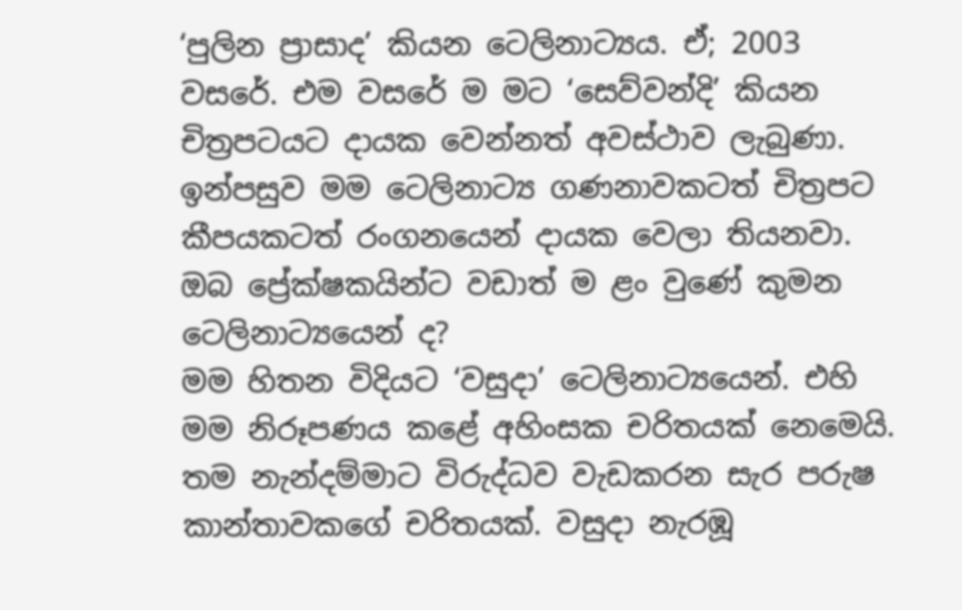‘පුලින ප්‍රාසාද’ කියන ටෙලිනාට්‍යය. ඒ; 2003 වසරේ. එම වසරේ ම මට ‘සෙව්වන්දි’ කියන චිත්‍රපටයට දායක වෙන්නත් අවස්ථාව ලැබුණා. ඉන්පසුව මම ටෙලිනාට්‍ය ගණනාවකටත් චිත්‍රපට කීපයකටත් රංගනයෙන් දායක වෙලා තියනවා.
ඔබ ප්‍රේක්ෂකයින්ට වඩාත් ම ළං වුණේ කුමන ටෙලිනාට්‍යයෙන් ද?
මම හිතන විදියට ‘වසුදා’ ටෙලිනාට්‍යයෙන්. එහි මම නිරූපණය කළේ අහිංසක චරිතයක් නෙමෙයි. තම නැන්දම්මාට විරුද්ධව වැඩකරන සැර පරුෂ කාන්තාවකගේ චරිතයක්. වසුදා නැරඹූ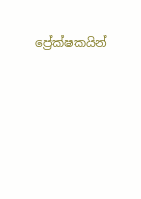ප්‍රේක්ෂකයින්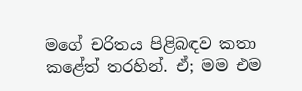මගේ චරිතය පිළිබඳව කතා කළේත් තරහින්. ඒ; මම එම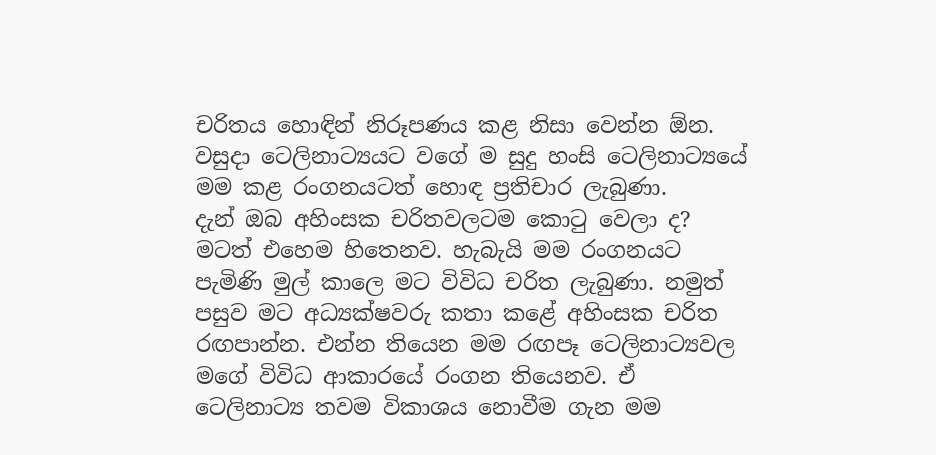චරිතය හොඳින් නිරූපණය කළ නිසා වෙන්න ඕන. වසුදා ටෙලිනාට්‍යයට වගේ ම සුදු හංසි ටෙලිනාට්‍යයේ මම කළ රංගනයටත් හොඳ ප්‍රතිචාර ලැබුණා.
දැන් ඔබ අහිංසක චරිතවලටම කොටු වෙලා ද?
මටත් එහෙම හිතෙනව. හැබැයි මම රංගනයට පැමිණි මුල් කාලෙ මට විවිධ චරිත ලැබුණා. නමුත් පසුව මට අධ්‍යක්ෂවරු කතා කළේ අහිංසක චරිත රඟපාන්න. එන්න තියෙන මම රඟපෑ ටෙලිනාට්‍යවල මගේ විවිධ ආකාරයේ රංගන තියෙනව. ඒ ටෙලිනාට්‍ය තවම විකාශය නොවීම ගැන මම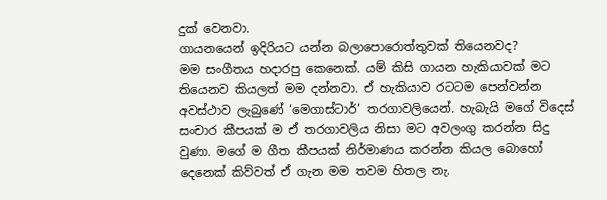දුක් වෙනවා.
ගායනයෙන් ඉදිරියට යන්න බලාපොරොත්තුවක් තියෙනවද?
මම සංගීතය හදාරපු කෙනෙක්. යම් කිසි ගායන හැකියාවක් මට තියෙනව කියලත් මම දන්නවා. ඒ හැකියාව රටටම පෙන්වන්න අවස්ථාව ලැබුණේ ‘මෙගාස්ටාර්’ තරගාවලියෙන්. හැබැයි මගේ විදෙස් සංචාර කීපයක් ම ඒ තරගාවලිය නිසා මට අවලංගු කරන්න සිදු වුණා. මගේ ම ගීත කීපයක් නිර්මාණය කරන්න කියල බොහෝ දෙනෙක් කිව්වත් ඒ ගැන මම තවම හිතල නැ.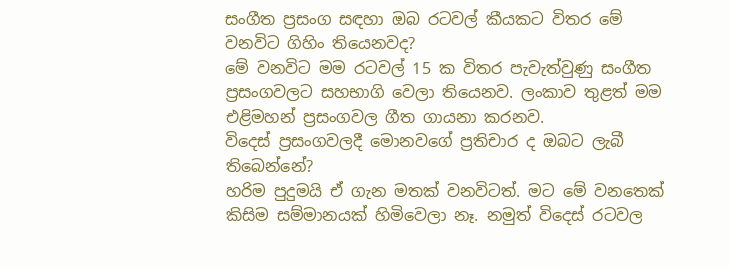සංගීත ප්‍රසංග සඳහා ඔබ රටවල් කීයකට විතර මේ වනවිට ගිහිං තියෙනවද?
මේ වනවිට මම රටවල් 15 ක විතර පැවැත්වුණු සංගීත ප්‍රසංගවලට සහභාගි වෙලා තියෙනව. ලංකාව තුළත් මම එළිමහන් ප්‍රසංගවල ගීත ගායනා කරනව.
විදෙස් ප්‍රසංගවලදී මොනවගේ ප්‍රතිචාර ද ඔබට ලැබී තිබෙන්නේ?
හරිම පුදුමයි ඒ ගැන මතක් වනවිටත්. මට මේ වනතෙක් කිසිම සම්මානයක් හිමිවෙලා නෑ. නමුත් විදෙස් රටවල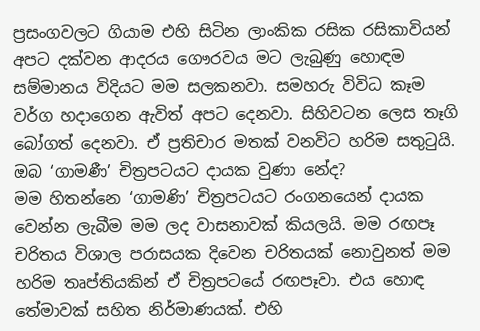ප්‍රසංගවලට ගියාම එහි සිටින ලාංකික රසික රසිකාවියන් අපට දක්වන ආදරය ගෞරවය මට ලැබුණු හොඳම සම්මානය විදියට මම සලකනවා. සමහරු විවිධ කෑම වර්ග හදාගෙන ඇවිත් අපට දෙනවා. සිහිවටන ලෙස තෑගි බෝගත් දෙනවා. ඒ ප්‍රතිචාර මතක් වනවිට හරිම සතුටුයි.
ඔබ ‘ගාමණී’ චිත්‍රපටයට දායක වුණා නේද?
මම හිතන්නෙ ‘ගාමණි’ චිත්‍රපටයට රංගනයෙන් දායක වෙන්න ලැබීම මම ලද වාසනාවක් කියලයි. මම රඟපෑ චරිතය විශාල පරාසයක දිවෙන චරිතයක් නොවුනත් මම හරිම තෘප්තියකින් ඒ චිත්‍රපටයේ රඟපෑවා. එය හොඳ තේමාවක් සහිත නිර්මාණයක්. එහි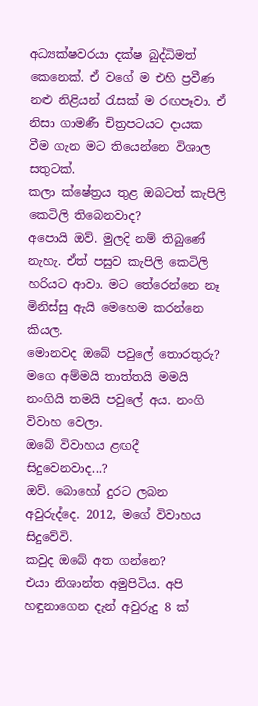අධ්‍යක්ෂවරයා දක්ෂ බුද්ධිමත් කෙනෙක්. ඒ වගේ ම එහි ප්‍රවීණ නළු නිළියන් රැසක් ම රඟපෑවා. ඒ නිසා ගාමණී චිත්‍රපටයට දායක වීම ගැන මට තියෙන්නෙ විශාල සතුටක්.
කලා ක්ෂේත්‍රය තුළ ඔබටත් කැපිලි කෙටිලි තිබෙනවාද?
අපොයි ඔව්. මුලදි නම් තිබුණේ නැහැ. ඒත් පසුව කැපිලි කෙටිලි හරියට ආවා. මට තේරෙන්නෙ නෑ මිනිස්සු ඇයි මෙහෙම කරන්නෙ කියල.
මොනවද ඔබේ පවුලේ තොරතුරු?
මගෙ අම්මයි තාත්තයි මමයි නංගියි තමයි පවුලේ අය. නංගි විවාහ වෙලා.
ඔබේ විවාහය ළඟදී සිදුවෙනවාද...?
ඔව්. බොහෝ දුරට ලබන අවුරුද්දෙ. 2012, මගේ විවාහය සිදුවේවි.
කවුද ඔබේ අත ගන්නෙ?
එයා නිශාන්ත අමුපිටිය. අපි හඳුනාගෙන දැන් අවුරුදු 8 ක්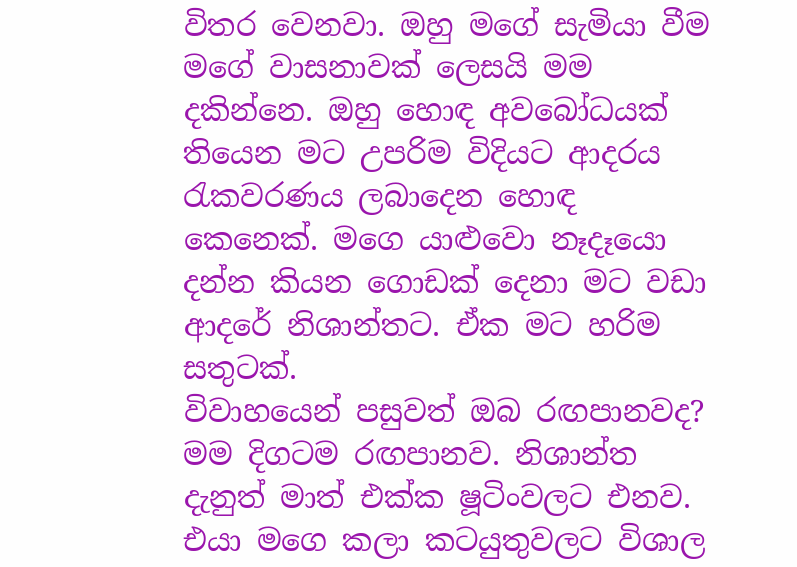විතර වෙනවා. ඔහු මගේ සැමියා වීම මගේ වාසනාවක් ලෙසයි මම දකින්නෙ. ඔහු හොඳ අවබෝධයක් තියෙන මට උපරිම විදියට ආදරය රැකවරණය ලබාදෙන හොඳ කෙනෙක්. මගෙ යාළුවො නෑදෑයො දන්න කියන ගොඩක් දෙනා මට වඩා ආදරේ නිශාන්තට. ඒක මට හරිම සතුටක්.
විවාහයෙන් පසුවත් ඔබ රඟපානවද?
මම දිගටම රඟපානව. නිශාන්ත දැනුත් මාත් එක්ක ෂූටිංවලට එනව. එයා මගෙ කලා කටයුතුවලට විශාල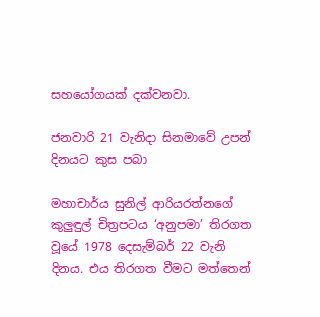සහයෝගයක් දක්වනවා.

ජනවාරි 21 වැනිදා සිනමාවේ උපන් දිනයට කුස පබා

මහාචාර්ය සුනිල් ආරියරත්නගේ කුලුඳුල් චිත්‍රපටය ‘අනුපමා’ තිරගත වූයේ 1978 දෙසැම්බර් 22 වැනි දිනය. එය තිරගත වීමට මත්තෙන්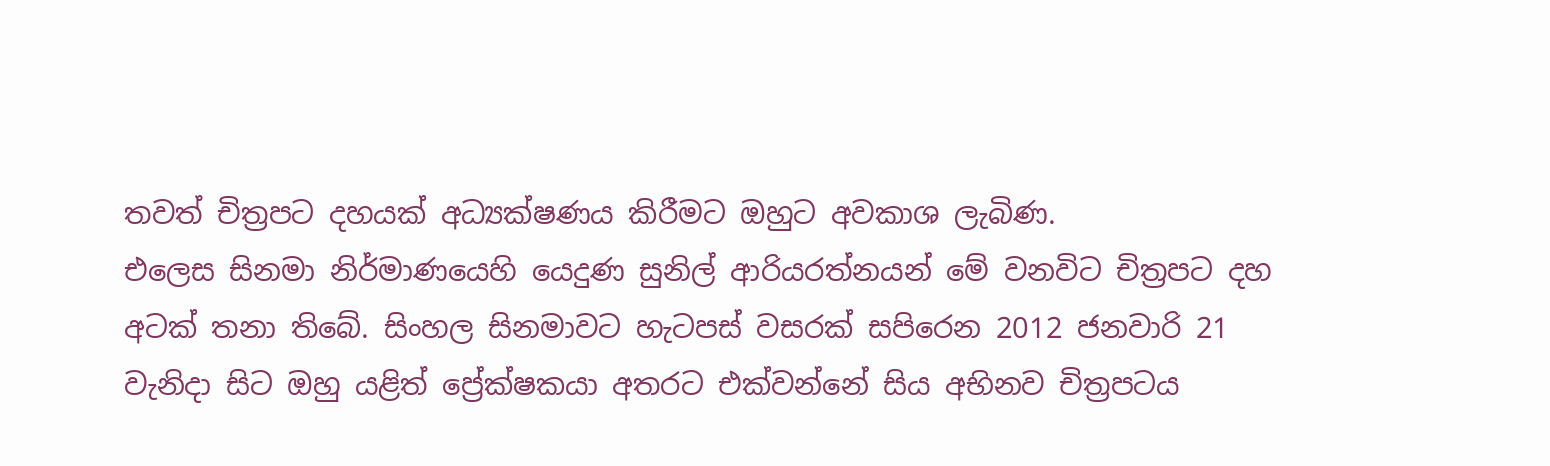තවත් චිත්‍රපට දහයක් අධ්‍යක්ෂණය කිරීමට ඔහුට අවකාශ ලැබිණ.
එලෙස සිනමා නිර්මාණයෙහි යෙදුණ සුනිල් ආරියරත්නයන් මේ වනවිට චිත්‍රපට දහ අටක් තනා තිබේ. සිංහල සිනමාවට හැටපස් වසරක් සපිරෙන 2012 ජනවාරි 21 වැනිදා සිට ඔහු යළිත් ප්‍රේක්ෂකයා අතරට එක්වන්නේ සිය අභිනව චිත්‍රපටය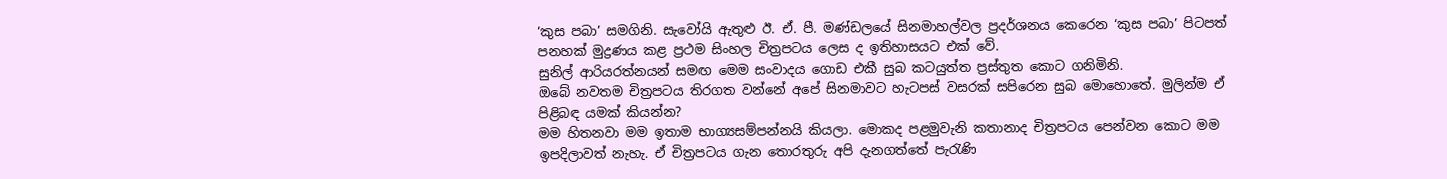‘කුස පබා’ සමගිනි. සැවෝයි ඇතුළු ඊ. ඒ. පී. මණ්ඩලයේ සිනමාහල්වල ප්‍රදර්ශනය කෙරෙන ‘කුස පබා’ පිටපත් පනහක් මුද්‍රණය කළ ප්‍රථම සිංහල චිත්‍රපටය ලෙස ද ඉතිහාසයට එක් වේ.
සුනිල් ආරියරත්නයන් සමඟ මෙම සංවාදය ගොඩ එකී සුබ කටයුත්ත ප්‍රස්තුත කොට ගනිමිනි.
ඔබේ නවතම චිත්‍රපටය තිරගත වන්නේ අපේ සිනමාවට හැටපස් වසරක් සපිරෙන සුබ මොහොතේ. මුලින්ම ඒ පිළිබඳ යමක් කියන්න?
මම හිතනවා මම ඉතාම භාග්‍යසම්පන්නයි කියලා. මොකද පළමුවැනි කතානාද චිත්‍රපටය පෙන්වන කොට මම ඉපදිලාවත් නැහැ. ඒ චිත්‍රපටය ගැන තොරතුරු අපි දැනගත්තේ පැරැණි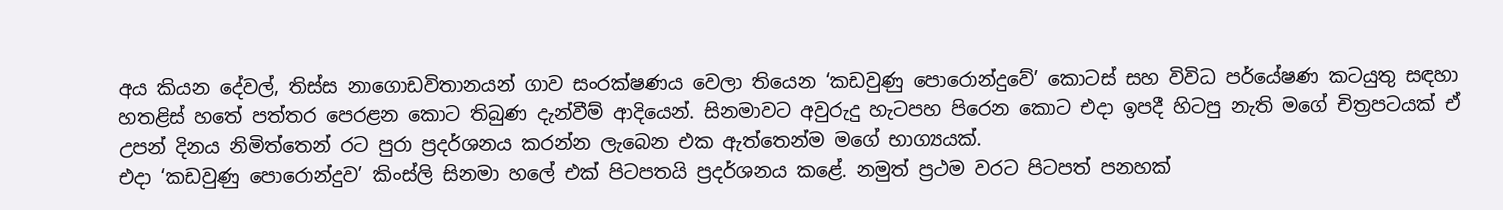අය කියන දේවල්, තිස්ස නාගොඩවිතානයන් ගාව සංරක්ෂණය වෙලා තියෙන ‘කඩවුණු පොරොන්දුවේ’ කොටස් සහ විවිධ පර්යේෂණ කටයුතු සඳහා හතළිස් හතේ පත්තර පෙරළන කොට තිබුණ දැන්වීම් ආදියෙන්. සිනමාවට අවුරුදු හැටපහ පිරෙන කොට එදා ඉපදී හිටපු නැති මගේ චිත්‍රපටයක් ඒ උපන් දිනය නිමිත්තෙන් රට පුරා ප්‍රදර්ශනය කරන්න ලැබෙන එක ඇත්තෙන්ම මගේ භාග්‍යයක්.
එදා ‘කඩවුණු පොරොන්දුව’ කිංස්ලි සිනමා හලේ එක් පිටපතයි ප්‍රදර්ශනය කළේ. නමුත් ප්‍රථම වරට පිටපත් පනහක්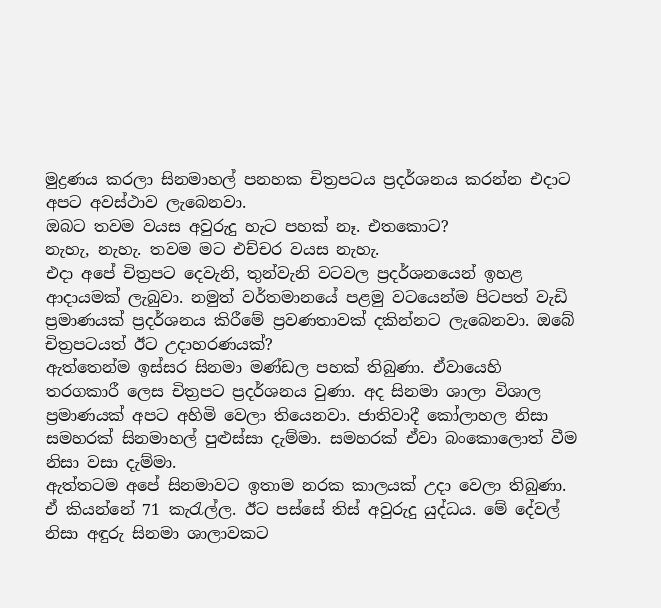මුද්‍රණය කරලා සිනමාහල් පනහක චිත්‍රපටය ප්‍රදර්ශනය කරන්න එදාට අපට අවස්ථාව ලැබෙනවා.
ඔබට තවම වයස අවුරුදු හැට පහක් නෑ. එතකොට?
නැහැ, නැහැ. තවම මට එච්චර වයස නැහැ.
එදා අපේ චිත්‍රපට දෙවැනි, තුන්වැනි වටවල ප්‍රදර්ශනයෙන් ඉහළ ආදායමක් ලැබුවා. නමුත් වර්තමානයේ පළමු වටයෙන්ම පිටපත් වැඩි ප්‍රමාණයක් ප්‍රදර්ශනය කිරීමේ ප්‍රවණතාවක් දකින්නට ලැබෙනවා. ඔබේ චිත්‍රපටයත් ඊට උදාහරණයක්?
ඇත්තෙන්ම ඉස්සර සිනමා මණ්ඩල පහක් තිබුණා. ඒවායෙහි තරගකාරී ලෙස චිත්‍රපට ප්‍රදර්ශනය වුණා. අද සිනමා ශාලා විශාල ප්‍රමාණයක් අපට අහිමි වෙලා තියෙනවා. ජාතිවාදී කෝලාහල නිසා සමහරක් සිනමාහල් පුළුස්සා දැම්මා. සමහරක් ඒවා බංකොලොත් වීම නිසා වසා දැම්මා.
ඇත්තටම අපේ සිනමාවට ඉතාම නරක කාලයක් උදා වෙලා තිබුණා. ඒ කියන්නේ 71 කැරැල්ල. ඊට පස්සේ තිස් අවුරුදු යුද්ධය. මේ දේවල් නිසා අඳුරු සිනමා ශාලාවකට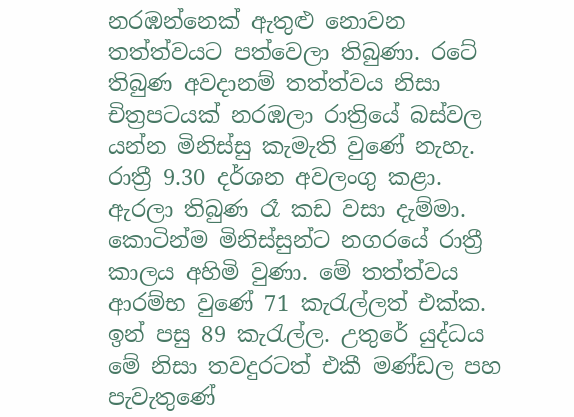නරඹන්නෙක් ඇතුළු නොවන තත්ත්වයට පත්වෙලා තිබුණා. රටේ තිබුණ අවදානම් තත්ත්වය නිසා චිත්‍රපටයක් නරඹලා රාත්‍රියේ බස්වල යන්න මිනිස්සු කැමැති වුණේ නැහැ. රාත්‍රී 9.30 දර්ශන අවලංගු කළා. ඇරලා තිබුණ රෑ කඩ වසා දැම්මා. කොටින්ම මිනිස්සුන්ට නගරයේ රාත්‍රී කාලය අහිමි වුණා. මේ තත්ත්වය ආරම්භ වුණේ 71 කැරැල්ලත් එක්ක.
ඉන් පසු 89 කැරැල්ල. උතුරේ යුද්ධය මේ නිසා තවදුරටත් එකී මණ්ඩල පහ පැවැතුණේ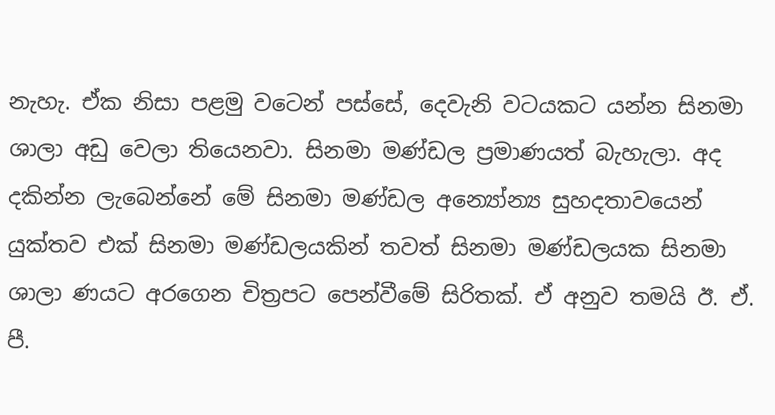නැහැ. ඒක නිසා පළමු වටෙන් පස්සේ, දෙවැනි වටයකට යන්න සිනමා ශාලා අඩු වෙලා තියෙනවා. සිනමා මණ්ඩල ප්‍රමාණයත් බැහැලා. අද දකින්න ලැබෙන්නේ මේ සිනමා මණ්ඩල අන්‍යෝන්‍ය සුහදතාවයෙන් යුක්තව එක් සිනමා මණ්ඩලයකින් තවත් සිනමා මණ්ඩලයක සිනමා ශාලා ණයට අරගෙන චිත්‍රපට පෙන්වීමේ සිරිතක්. ඒ අනුව තමයි ඊ. ඒ. පී.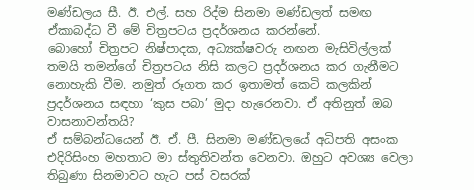මණ්ඩලය සී. ඊ. එල්. සහ රිද්ම සිනමා මණ්ඩලත් සමඟ ඒකාබද්ධ වී මේ චිත්‍රපටය ප්‍රදර්ශනය කරන්නේ.
බොහෝ චිත්‍රපට නිෂ්පාදක, අධ්‍යක්ෂවරු නඟන මැසිවිල්ලක් තමයි තමන්ගේ චිත්‍රපටය නිසි කලට ප්‍රදර්ශනය කර ගැනීමට නොහැකි වීම. නමුත් රූගත කර ඉතාමත් කෙටි කලකින් ප්‍රදර්ශනය සඳහා ‘කුස පබා’ මුදා හැරෙනවා. ඒ අතිනුත් ඔබ වාසනාවන්තයි?
ඒ සම්බන්ධයෙන් ඊ. ඒ. පී. සිනමා මණ්ඩලයේ අධිපති අසංක එදිරිසිංහ මහතාට මා ස්තුතිවන්ත වෙනවා. ඔහුට අවශ්‍ය වෙලා තිබුණා සිනමාවට හැට පස් වසරක්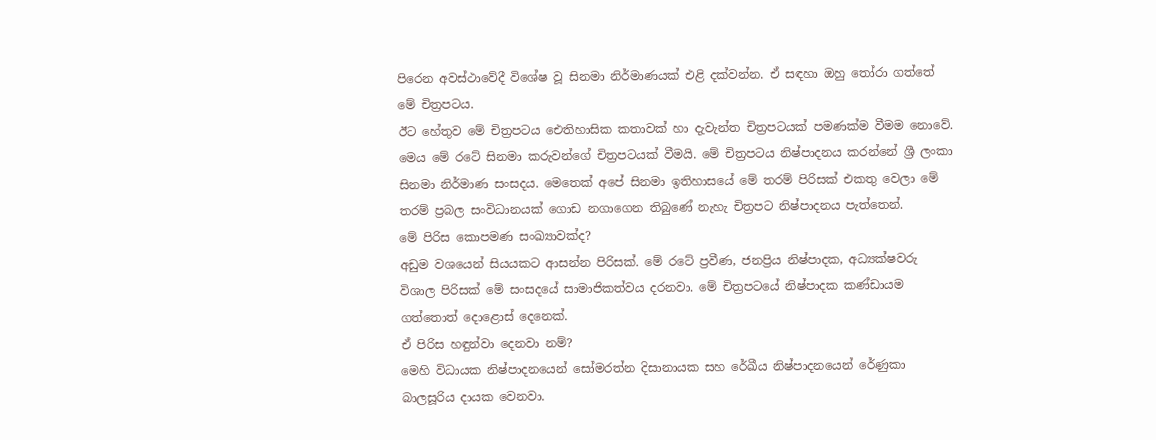පිරෙන අවස්ථාවේදී විශේෂ වූ සිනමා නිර්මාණයක් එළි දක්වන්න. ඒ සඳහා ඔහු තෝරා ගත්තේ මේ චිත්‍රපටය.
ඊට හේතුව මේ චිත්‍රපටය ඓතිහාසික කතාවක් හා දැවැන්ත චිත්‍රපටයක් පමණක්ම වීමම නොවේ. මෙය මේ රටේ සිනමා කරුවන්ගේ චිත්‍රපටයක් වීමයි. මේ චිත්‍රපටය නිෂ්පාදනය කරන්නේ ශ්‍රී ලංකා සිනමා නිර්මාණ සංසදය. මෙතෙක් අපේ සිනමා ඉතිහාසයේ මේ තරම් පිරිසක් එකතු වෙලා මේ තරම් ප්‍රබල සංවිධානයක් ගොඩ නගාගෙන තිබුණේ නැහැ චිත්‍රපට නිෂ්පාදනය පැත්තෙන්.
මේ පිරිස කොපමණ සංඛ්‍යාවක්ද?
අඩුම වශයෙන් සියයකට ආසන්න පිරිසක්. මේ රටේ ප්‍රවීණ, ජනප්‍රිය නිෂ්පාදක, අධ්‍යක්ෂවරු විශාල පිරිසක් මේ සංසදයේ සාමාජිකත්වය දරනවා. මේ චිත්‍රපටයේ නිෂ්පාදක කණ්ඩායම ගත්තොත් දොළොස් දෙනෙක්.
ඒ පිරිස හඳුන්වා දෙනවා නම්?
මෙහි විධායක නිෂ්පාදනයෙන් සෝමරත්න දිසානායක සහ රේඛීය නිෂ්පාදනයෙන් රේණුකා බාලසූරිය දායක වෙනවා.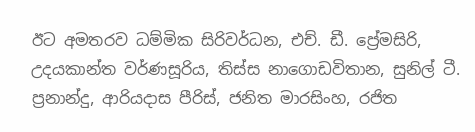ඊට අමතරව ධම්මික සිරිවර්ධන, එච්. ඩී. ප්‍රේමසිරි, උදයකාන්ත වර්ණසූරිය, තිස්ස නාගොඩවිතාන, සුනිල් ටී. ප්‍රනාන්දු, ආරියදාස පීරිස්, ජනිත මාරසිංහ, රජිත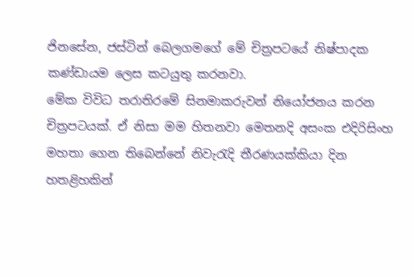ජිනසේන, ජස්ටින් බෙලගමගේ මේ චිත්‍රපටයේ නිෂ්පාදක කණ්ඩායම ලෙස කටයුතු කරනවා.
මේක විවිධ තරාතිරමේ සිනමාකරුවන් නියෝජනය කරන චිත්‍රපටයක්. ඒ නිසා මම හිතනවා මෙතනදි අසංක එදිරිසිංහ මහතා ගෙන තිබෙන්නේ නිවැරැදි තීරණයක්කියා දින හතළිහකින්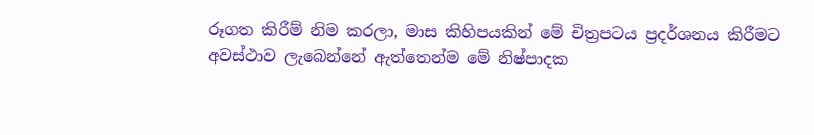රූගත කිරීම් නිම කරලා, මාස කිහිපයකින් මේ චිත්‍රපටය ප්‍රදර්ශනය කිරීමට අවස්ථාව ලැබෙන්නේ ඇත්තෙන්ම මේ නිෂ්පාදක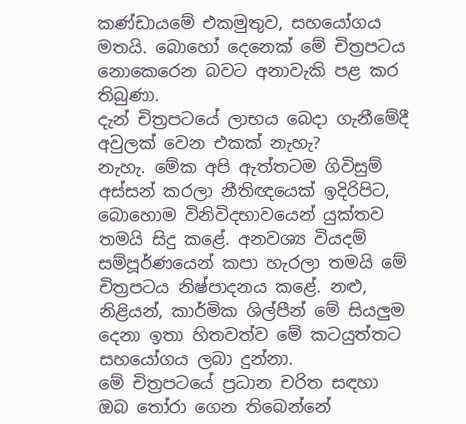කණ්ඩායමේ එකමුතුව, සහයෝගය මතයි. බොහෝ දෙනෙක් මේ චිත්‍රපටය නොකෙරෙන බවට අනාවැකි පළ කර තිබුණා.
දැන් චිත්‍රපටයේ ලාභය බෙදා ගැනීමේදී අවුලක් වෙන එකක් නැහැ?
නැහැ. මේක අපි ඇත්තටම ගිවිසුම් අස්සන් කරලා නීතිඥයෙක් ඉදිරිපිට, බොහොම විනිවිදභාවයෙන් යුක්තව තමයි සිදු කළේ. අනවශ්‍ය වියදම් සම්පූර්ණයෙන් කපා හැරලා තමයි මේ චිත්‍රපටය නිෂ්පාදනය කළේ. නළු, නිළියන්, කාර්මික ශිල්පීන් මේ සියලුම දෙනා ඉතා හිතවත්ව මේ කටයුත්තට සහයෝගය ලබා දුන්නා.
මේ චිත්‍රපටයේ ප්‍රධාන චරිත සඳහා ඔබ තෝරා ගෙන තිබෙන්නේ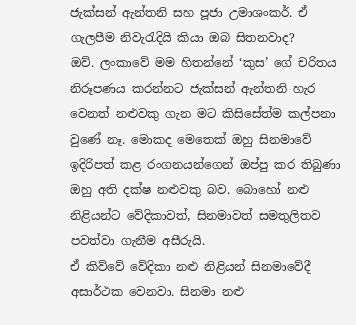ජැක්සන් ඇන්තනි සහ පූජා උමාශංකර්. ඒ ගැලපීම නිවැරැදියි කියා ඔබ සිතනවාද?
ඔව්. ලංකාවේ මම හිතන්නේ ‘කුස’ ගේ චරිතය නිරූපණය කරන්නට ජැක්සන් ඇන්තනි හැර වෙනත් නළුවකු ගැන මට කිසිසේත්ම කල්පනා වුණේ නෑ. මොකද මෙතෙක් ඔහු සිනමාවේ ඉදිරිපත් කළ රංගනයන්ගෙන් ඔප්පු කර තිබුණා ඔහු අති දක්ෂ නළුවකු බව. බොහෝ නළු නිළියන්ට වේදිකාවත්, සිනමාවත් සමතුලිතව පවත්වා ගැනීම අසීරුයි.
ඒ කිව්වේ වේදිකා නළු නිළියන් සිනමාවේදී අසාර්ථක වෙනවා. සිනමා නළු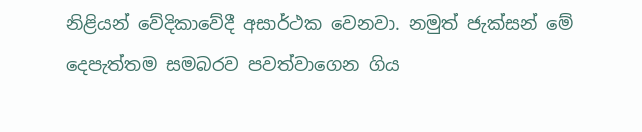නිළියන් වේදිකාවේදී අසාර්ථක වෙනවා. නමුත් ජැක්සන් මේ දෙපැත්තම සමබරව පවත්වාගෙන ගිය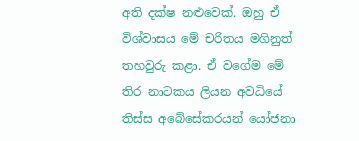අති දක්ෂ නළුවෙක්. ඔහු ඒ විශ්වාසය මේ චරිතය මගිනුත් තහවුරු කළා. ඒ වගේම මේ තිර නාටකය ලියන අවධියේ තිස්ස අබේසේකරයන් යෝජනා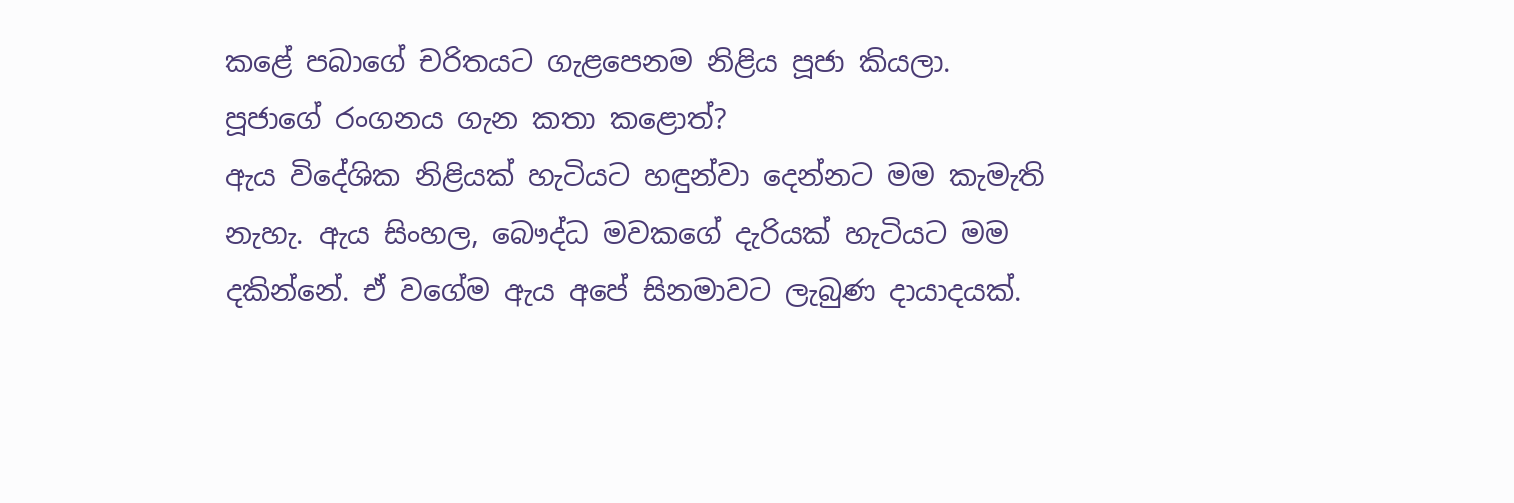කළේ පබාගේ චරිතයට ගැළපෙනම නිළිය පූජා කියලා.
පූජාගේ රංගනය ගැන කතා කළොත්?
ඇය විදේශික නිළියක් හැටියට හඳුන්වා දෙන්නට මම කැමැති නැහැ. ඇය සිංහල, බෞද්ධ මවකගේ දැරියක් හැටියට මම දකින්නේ. ඒ වගේම ඇය අපේ සිනමාවට ලැබුණ දායාදයක්.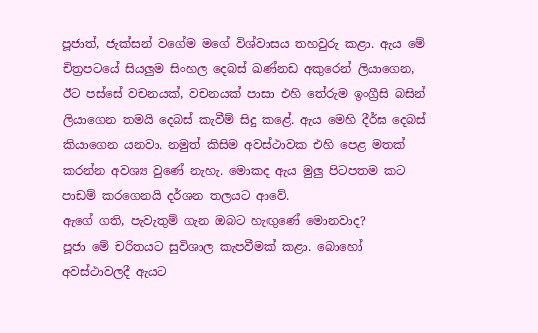පූජාත්, ජැක්සන් වගේම මගේ විශ්වාසය තහවුරු කළා. ඇය මේ චිත්‍රපටයේ සියලුම සිංහල දෙබස් ඛණ්නඩ අකුරෙන් ලියාගෙන, ඊට පස්සේ වචනයක්, වචනයක් පාසා එහි තේරුම ඉංග්‍රීසි බසින් ලියාගෙන තමයි දෙබස් කැවීම් සිදු කළේ. ඇය මෙහි දීර්ඝ දෙබස් කියාගෙන යනවා. නමුත් කිසිම අවස්ථාවක එහි පෙළ මතක් කරන්න අවශ්‍ය වුණේ නැහැ. මොකද ඇය මුලු පිටපතම කට පාඩම් කරගෙනයි දර්ශන තලයට ආවේ.
ඇගේ ගති, පැවැතුම් ගැන ඔබට හැඟුණේ මොනවාද?
පූජා මේ චරිතයට සුවිශාල කැපවීමක් කළා. බොහෝ අවස්ථාවලදී ඇයට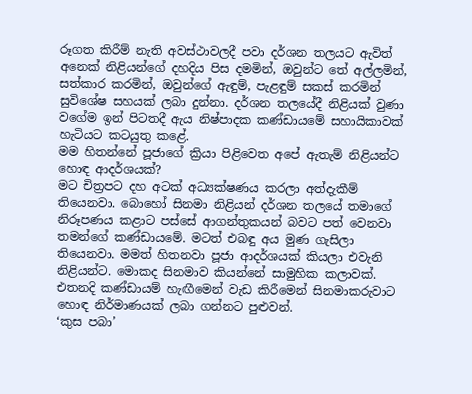රූගත කිරීම් නැති අවස්ථාවලදී පවා දර්ශන තලයට ඇවිත් අනෙක් නිළියන්ගේ දහදිය පිස දමමින්, ඔවුන්ට තේ අල්ලමින්, සත්කාර කරමින්, ඔවුන්ගේ ඇඳුම්, පැළඳුම් සකස් කරමින් සුවිශේෂ සහයක් ලබා දුන්නා. දර්ශන තලයේදී නිළියක් වුණා වගේම ඉන් පිටතදී ඇය නිෂ්පාදක කණ්ඩායමේ සහායිකාවක් හැටියට කටයුතු කළේ.
මම හිතන්නේ පූජාගේ ක්‍රියා පිළිවෙත අපේ ඇතැම් නිළියන්ට හොඳ ආදර්ශයක්?
මට චිත්‍රපට දහ අටක් අධ්‍යක්ෂණය කරලා අත්දැකීම් තියෙනවා. බොහෝ සිනමා නිළියන් දර්ශන තලයේ තමාගේ නිරූපණය කළාට පස්සේ ආගන්තුකයන් බවට පත් වෙනවා තමන්ගේ කණ්ඩායමේ. මටත් එබඳු අය මුණ ගැසිලා තියෙනවා. මමත් හිතනවා පූජා ආදර්ශයක් කියලා එවැනි නිළියන්ට. මොකද සිනමාව කියන්නේ සාමුහික කලාවක්. එතනදි කණ්ඩායම් හැඟීමෙන් වැඩ කිරීමෙන් සිනමාකරුවාට හොඳ නිර්මාණයක් ලබා ගන්නට පුළුවන්.
‘කුස පබා’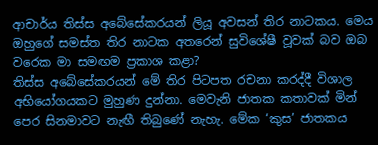ආචාර්ය තිස්ස අබේසේකරයන් ලියූ අවසන් තිර නාටකය. මෙය ඔහුගේ සමස්ත තිර නාටක අතරෙන් සුවිශේෂී වූවක් බව ඔබ වරෙක මා සමඟම ප්‍රකාශ කළා?
තිස්ස අබේසේකරයන් මේ තිර පිටපත රචනා කරද්දී විශාල අභියෝගයකට මුහුණ දුන්නා. මෙවැනි ජාතක කතාවක් මින් පෙර සිනමාවට නැඟී තිබුණේ නැහැ. මේක ‘කුස’ ජාතකය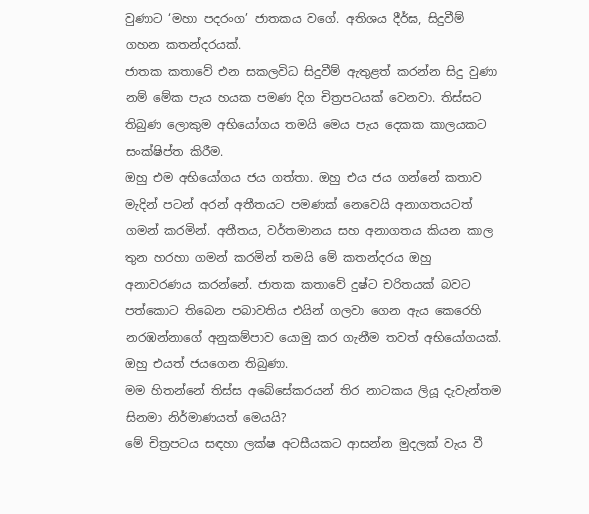වුණාට ‘මහා පදරංග’ ජාතකය වගේ. අතිශය දීර්ඝ, සිදුවීම් ගහන කතන්දරයක්.
ජාතක කතාවේ එන සකලවිධ සිදුවීම් ඇතුළත් කරන්න සිදු වුණා නම් මේක පැය හයක පමණ දිග චිත්‍රපටයක් වෙනවා. තිස්සට තිබුණ ලොකුම අභියෝගය තමයි මෙය පැය දෙකක කාලයකට සංක්ෂිප්ත කිරීම.
ඔහු එම අභියෝගය ජය ගත්තා. ඔහු එය ජය ගන්නේ කතාව මැදින් පටන් අරන් අතීතයට පමණක් නෙවෙයි අනාගතයටත් ගමන් කරමින්. අතීතය, වර්තමානය සහ අනාගතය කියන කාල තුන හරහා ගමන් කරමින් තමයි මේ කතන්දරය ඔහු අනාවරණය කරන්නේ. ජාතක කතාවේ දුෂ්ට චරිතයක් බවට පත්කොට තිබෙන පබාවතිය එයින් ගලවා ගෙන ඇය කෙරෙහි නරඹන්නාගේ අනුකම්පාව යොමු කර ගැනීම තවත් අභියෝගයක්. ඔහු එයත් ජයගෙන තිබුණා.
මම හිතන්නේ තිස්ස අබේසේකරයන් තිර නාටකය ලියූ දැවැන්තම සිනමා නිර්මාණයත් මෙයයි?
මේ චිත්‍රපටය සඳහා ලක්ෂ අටසීයකට ආසන්න මුදලක් වැය වී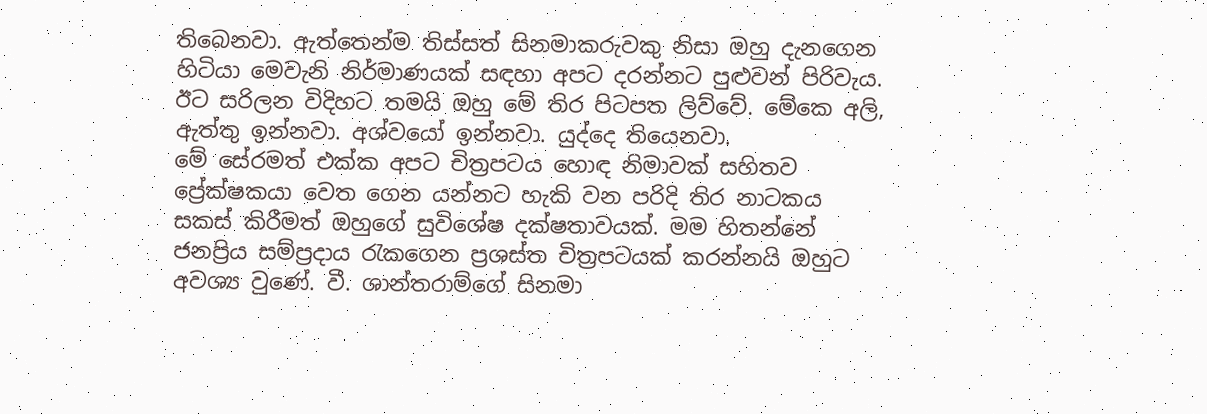තිබෙනවා. ඇත්තෙන්ම තිස්සත් සිනමාකරුවකු නිසා ඔහු දැනගෙන හිටියා මෙවැනි නිර්මාණයක් සඳහා අපට දරන්නට පුළුවන් පිරිවැය. ඊට සරිලන විදිහට තමයි ඔහු මේ තිර පිටපත ලිව්වේ. මේකෙ අලි, ඇත්තු ඉන්නවා. අශ්වයෝ ඉන්නවා. යුද්දෙ තියෙනවා.
මේ සේරමත් එක්ක අපට චිත්‍රපටය හොඳ නිමාවක් සහිතව ප්‍රේක්ෂකයා වෙත ගෙන යන්නට හැකි වන පරිදි තිර නාටකය සකස් කිරීමත් ඔහුගේ සුවිශේෂ දක්ෂතාවයක්. මම හිතන්නේ ජනප්‍රිය සම්ප්‍රදාය රැකගෙන ප්‍රශස්ත චිත්‍රපටයක් කරන්නයි ඔහුට අවශ්‍ය වුණේ. වී. ශාන්තරාම්ගේ සිනමා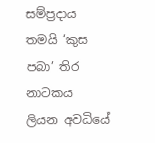සම්ප්‍රදාය තමයි ‘කුස පබා’ තිර නාටකය ලියන අවධියේ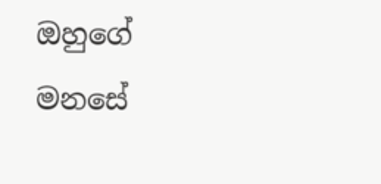ඔහුගේ මනසේ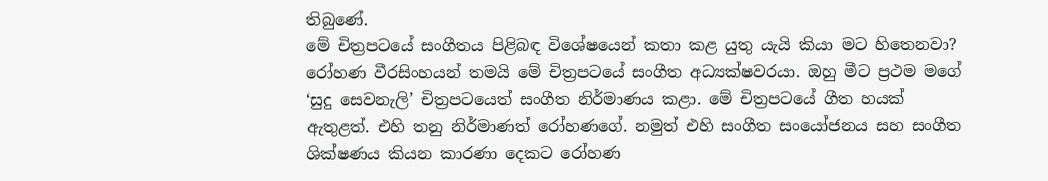තිබුණේ.
මේ චිත්‍රපටයේ සංගීතය පිළිබඳ විශේෂයෙන් කතා කළ යුතු යැයි කියා මට හිතෙනවා?
රෝහණ වීරසිංහයන් තමයි මේ චිත්‍රපටයේ සංගීත අධ්‍යක්ෂවරයා. ඔහු මීට ප්‍රථම මගේ ‘සුදු සෙවනැලි’ චිත්‍රපටයෙත් සංගීත නිර්මාණය කළා. මේ චිත්‍රපටයේ ගීත හයක් ඇතුළත්. එහි තනු නිර්මාණත් රෝහණගේ. නමුත් එහි සංගීත සංයෝජනය සහ සංගීත ශික්ෂණය කියන කාරණා දෙකට රෝහණ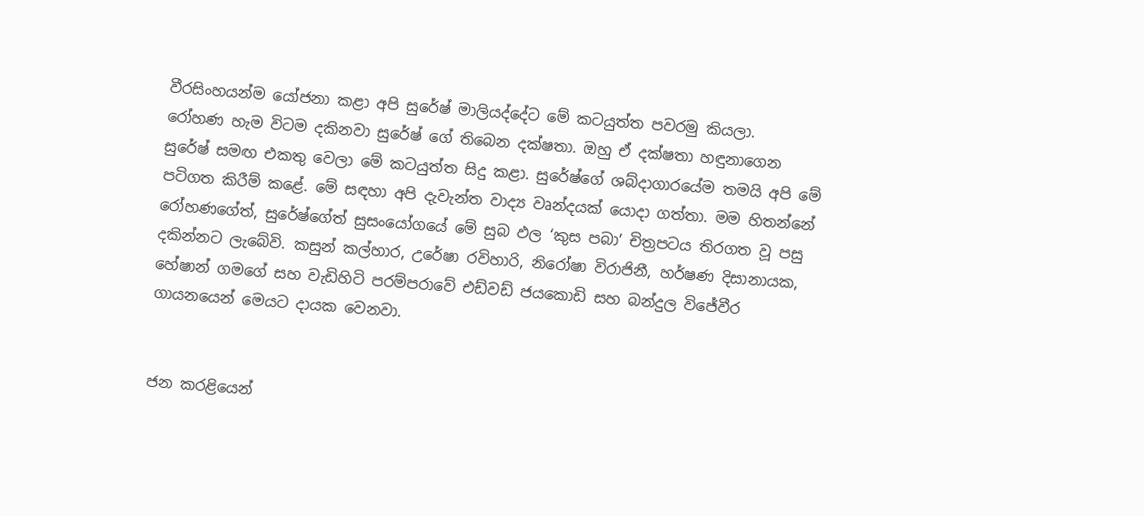වීරසිංහයන්ම යෝජනා කළා අපි සුරේෂ් මාලියද්දේට මේ කටයුත්ත පවරමු කියලා.
රෝහණ හැම විටම දකිනවා සුරේෂ් ගේ තිබෙන දක්ෂතා. ඔහු ඒ දක්ෂතා හඳුනාගෙන සුරේෂ් සමඟ එකතු වෙලා මේ කටයුත්ත සිදු කළා. සුරේෂ්ගේ ශබ්දාගාරයේම තමයි අපි මේ පටිගත කිරීම් කළේ. මේ සඳහා අපි දැවැන්ත වාද්‍ය වෘන්දයක් යොදා ගත්තා. මම හිතන්නේ රෝහණගේත්, සුරේෂ්ගේත් සුසංයෝගයේ මේ සුබ ඵල ‘කුස පබා’ චිත්‍රපටය තිරගත වූ පසු දකින්නට ලැබේවි. කසුන් කල්හාර, උරේෂා රවිහාරි, නිරෝෂා විරාජිනී, හර්ෂණ දිසානායක, හේෂාන් ගමගේ සහ වැඩිහිටි පරම්පරාවේ එඩ්වඩ් ජයකොඩි සහ බන්දුල විජේවීර ගායනයෙන් මෙයට දායක වෙනවා.


ජන කරළියෙන්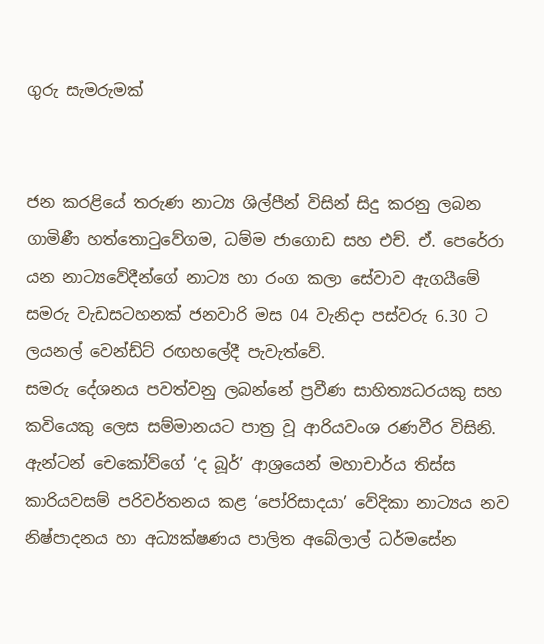ගුරු සැමරුමක්


ජන කරළියේ තරුණ නාට්‍ය ශිල්පීන් විසින් සිදු කරනු ලබන ගාමිණී හත්තොටුවේගම, ධම්ම ජාගොඩ සහ එච්. ඒ. පෙරේරා යන නාට්‍යවේදීන්ගේ නාට්‍ය හා රංග කලා සේවාව ඇගයීමේ සමරු වැඩසටහනක් ජනවාරි මස 04 වැනිදා පස්වරු 6.30 ට ලයනල් වෙන්ඩ්ට් රඟහලේදී පැවැත්වේ.
සමරු දේශනය පවත්වනු ලබන්නේ ප්‍රවීණ සාහිත්‍යධරයකු සහ කවියෙකු ලෙස සම්මානයට පාත්‍ර වූ ආරියවංශ රණවීර විසිනි.
ඇන්ටන් චෙකෝව්ගේ ‘ද බූර්’ ආශ්‍රයෙන් මහාචාර්ය තිස්ස කාරියවසම් පරිවර්තනය කළ ‘පෝරිසාදයා’ වේදිකා නාට්‍යය නව නිෂ්පාදනය හා අධ්‍යක්ෂණය පාලිත අබේලාල් ධර්මසේන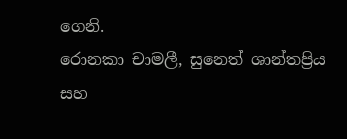ගෙනි.
රොනකා චාමලී, සුනෙත් ශාන්තප්‍රිය සහ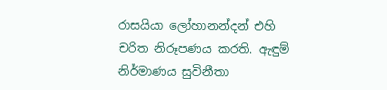රාසයියා ලෝහානන්දන් එහි චරිත නිරූපණය කරති. ඇඳුම් නිර්මාණය සුවිනීතා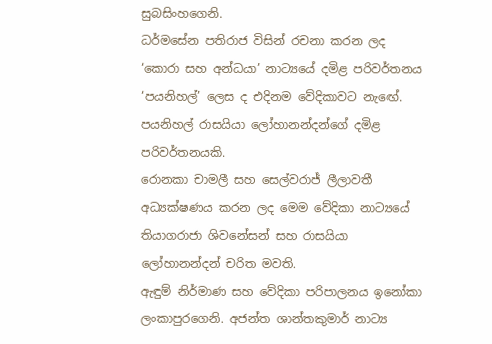සුබසිංහගෙනි.
ධර්මසේන පතිරාජ විසින් රචනා කරන ලද ‘කොරා සහ අන්ධයා’ නාට්‍යයේ දමිළ පරිවර්තනය ‘පයනිහල්’ ලෙස ද එදිනම වේදිකාවට නැඟේ. පයනිහල් රාසයියා ලෝහානන්දන්ගේ දමිළ පරිවර්තනයකි.
රොනකා චාමලී සහ සෙල්වරාජ් ලීලාවතී අධ්‍යක්ෂණය කරන ලද මෙම වේදිකා නාට්‍යයේ තියාගරාජා ශිවනේසන් සහ රාසයියා ලෝහානන්දන් චරිත මවති.
ඇඳුම් නිර්මාණ සහ වේදිකා පරිපාලනය ඉනෝකා ලංකාපුරගෙනි. අජන්ත ශාන්තකුමාර් නාට්‍ය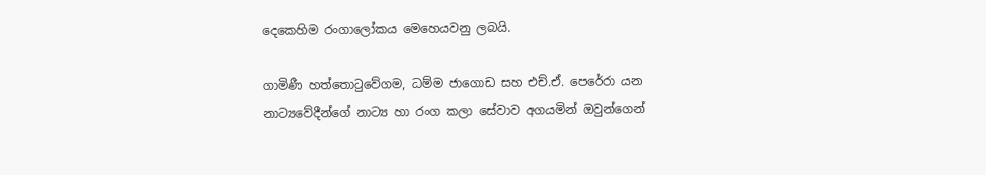දෙකෙහිම රංගාලෝකය මෙහෙයවනු ලබයි.

ගාමිණී හත්තොටුවේගම, ධම්ම ජාගොඩ සහ එච්.ඒ. පෙරේරා යන නාට්‍යවේදීන්ගේ නාට්‍ය හා රංග කලා සේවාව අගයමින් ඔවුන්ගෙන්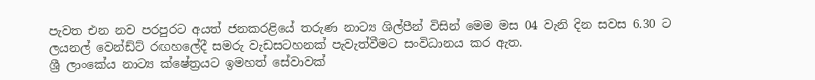පැවත එන නව පරපුරට අයත් ජනකරළියේ තරුණ නාට්‍ය ශිල්පීන් විසින් මෙම මස 04 වැනි දින සවස 6.30 ට ලයනල් වෙන්ඩ්ට් රඟහලේදී සමරු වැඩසටහනක් පැවැත්වීමට සංවිධානය කර ඇත.
ශ්‍රී ලාංකේය නාට්‍ය ක්ෂේත්‍රයට ඉමහත් සේවාවක්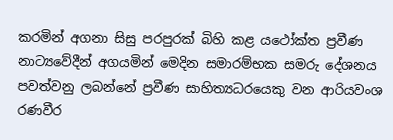කරමින් අගනා සිසු පරපුරක් බිහි කළ යථෝක්ත ප්‍රවීණ නාට්‍යවේදීන් අගයමින් මෙදින සමාරම්භක සමරු දේශනය පවත්වනු ලබන්නේ ප්‍රවීණ සාහිත්‍යධරයෙකු වන ආරියවංශ රණවීර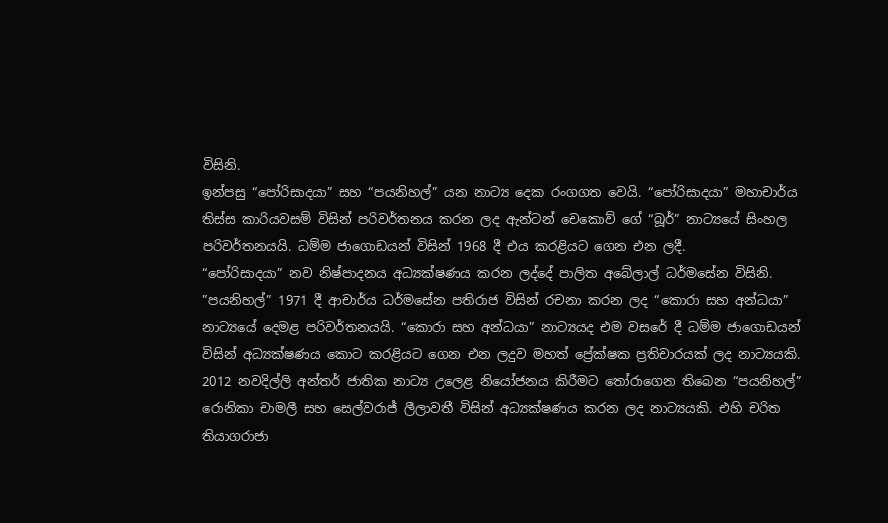විසිනි.
ඉන්පසු “පෝරිසාදයා” සහ “පයනිහල්” යන නාට්‍ය දෙක රංගගත වෙයි. “පෝරිසාදයා” මහාචාර්ය තිස්ස කාරියවසම් විසින් පරිවර්තනය කරන ලද ඇන්ටන් චෙකොව් ගේ “බූර්” නාට්‍යයේ සිංහල පරිවර්තනයයි. ධම්ම ජාගොඩයන් විසින් 1968 දී එය කරළියට ගෙන එන ලදී.
“පෝරිසාදයා” නව නිෂ්පාදනය අධ්‍යක්ෂණය කරන ලද්දේ පාලිත අබේලාල් ධර්මසේන විසිනි.
”පයනිහල්” 1971 දී ආචාර්ය ධර්මසේන පතිරාජ විසින් රචනා කරන ලද “කොරා සහ අන්ධයා” නාට්‍යයේ දෙමළ පරිවර්තනයයි. “කොරා සහ අන්ධයා” නාට්‍යයද එම වසරේ දී ධම්ම ජාගොඩයන් විසින් අධ්‍යක්ෂණය කොට කරළියට ගෙන එන ලදුව මහත් ප්‍රේක්ෂක ප්‍රතිචාරයක් ලද නාට්‍යයකි. 2012 නවදිල්ලි අන්තර් ජාතික නාට්‍ය උලෙළ නියෝජනය කිරීමට තෝරාගෙන තිබෙන “පයනිහල්” රොනිකා චාමලී සහ සෙල්වරාජ් ලීලාවතී විසින් අධ්‍යක්ෂණය කරන ලද නාට්‍යයකි. එහි චරිත තියාගරාජා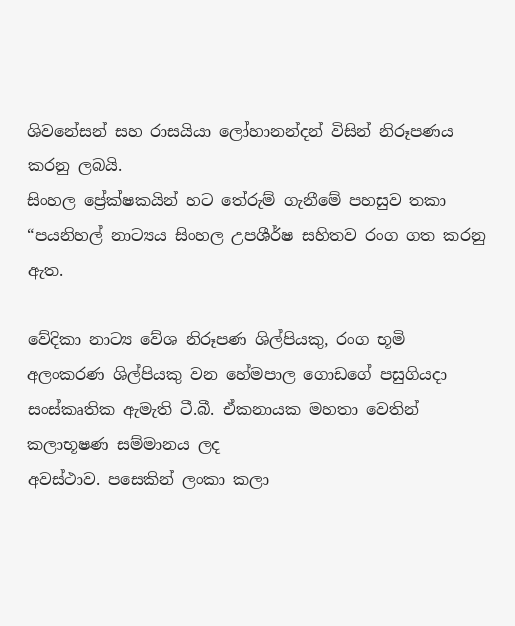ශිවනේසන් සහ රාසයියා ලෝහානන්දන් විසින් නිරූපණය කරනු ලබයි.
සිංහල ප්‍රේක්ෂකයින් හට තේරුම් ගැනීමේ පහසුව තකා “පයනිහල් නාට්‍යය සිංහල උපශීර්ෂ සහිතව රංග ගත කරනු ඇත.

වේදිකා නාට්‍ය වේශ නිරූපණ ශිල්පියකු, රංග භූමි අලංකරණ ශිල්පියකු වන හේමපාල ගොඩගේ පසුගියදා සංස්කෘතික ඇමැති ටී.බී. ඒකනායක මහතා වෙතින් කලාභූෂණ සම්මානය ලද
අවස්ථාව. පසෙකින් ලංකා කලා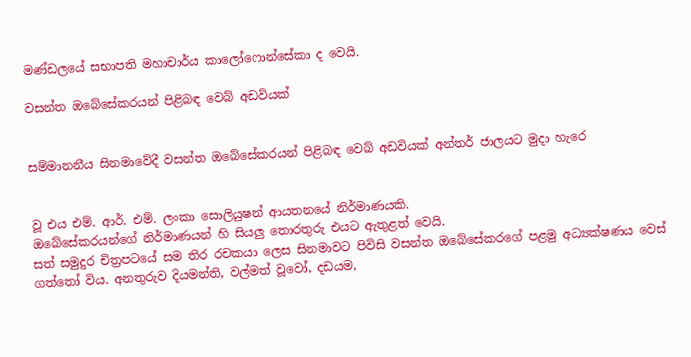මණ්ඩලයේ සභාපති මහාචාර්ය කාලෝෆොන්සේකා ද වෙයි.

වසන්ත ඔබේසේකරයන් පිළිබඳ වෙබ් අඩවියක්


සම්මානනීය සිනමාවේදී වසන්ත ඔබේසේකරයන් පිළිබඳ වෙබ් අඩවියක් අන්තර් ජාලයට මුදා හැරෙ


වූ එය එම්. ආර්. එම්. ලංකා සොලියුෂන් ආයතනයේ නිර්මාණයකි.
ඔබේසේකරයන්ගේ නිර්මාණයන් හි සියලු තොරතුරු එයට ඇතුළත් වෙයි.
සත් සමුදුර චිත්‍රපටයේ සම තිර රචකයා ලෙස සිනමාවට පිවිසි වසන්ත ඔබේසේකරගේ පළමු අධ්‍යක්ෂණය වෙස් ගත්තෝ විය. අනතුරුව දියමන්ති, වල්මත් වූවෝ, දඩයම,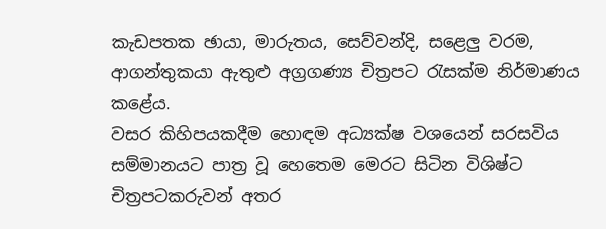කැඩපතක ඡායා, මාරුතය, සෙව්වන්දි, සළෙලු වරම, ආගන්තුකයා ඇතුළු අග්‍රගණ්‍ය චිත්‍රපට රැසක්ම නිර්මාණය කළේය.
වසර කිහිපයකදීම හොඳම අධ්‍යක්ෂ වශයෙන් සරසවිය සම්මානයට පාත්‍ර වූ හෙතෙම මෙරට සිටින විශිෂ්ට චිත්‍රපටකරුවන් අතර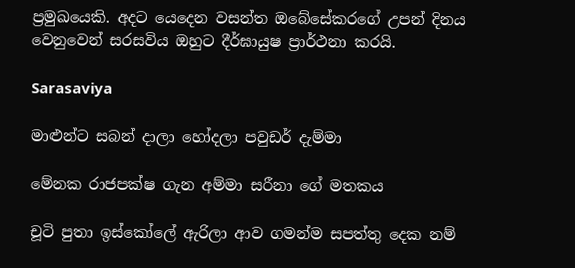ප්‍රමුඛයෙකි. අදට යෙදෙන වසන්ත ඔබේසේකරගේ උපන් දිනය වෙනුවෙන් සරසවිය ඔහුට දීර්ඝායුෂ ප්‍රාර්ථනා කරයි.

Sarasaviya

මාළුන්ට සබන් දාලා හෝදලා පවුඩර් දැම්මා

මේනක රාජපක්ෂ ගැන අම්මා සරීනා ගේ මතකය

චූටි පුතා ඉස්කෝලේ ඇරිලා ආව ගමන්ම සපත්තු දෙක නම්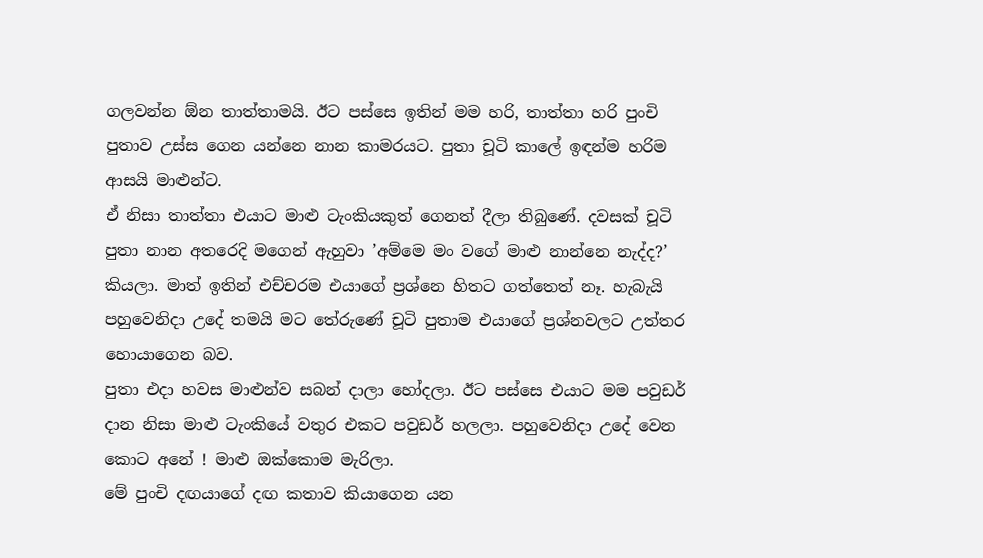ගලවන්න ඕන තාත්තාමයි. ඊට පස්සෙ ඉතින් මම හරි, තාත්තා හරි පුංචි පුතාව උස්ස ගෙන යන්නෙ නාන කාමරයට. පුතා චූටි කාලේ ඉඳන්ම හරිම ආසයි මාළුන්ට.
ඒ නිසා තාත්තා එයාට මාළු ටැංකියකුත් ගෙනත් දීලා තිබුණේ. දවසක් චූටි පුතා නාන අතරෙදි මගෙන් ඇහුවා ’අම්මෙ මං වගේ මාළු නාන්නෙ නැද්ද?’ කියලා. මාත් ඉතින් එච්චරම එයාගේ ප්‍රශ්නෙ හිතට ගත්තෙත් නෑ. හැබැයි පහුවෙනිදා උදේ තමයි මට තේරුණේ චූටි පුතාම එයාගේ ප්‍රශ්නවලට උත්තර හොයාගෙන බව.
පුතා එදා හවස මාළුන්ව සබන් දාලා හෝදලා. ඊට පස්සෙ එයාට මම පවුඩර් දාන නිසා මාළු ටැංකියේ වතුර එකට පවුඩර් හලලා. පහුවෙනිදා උදේ වෙන කොට අනේ ! මාළු ඔක්කොම මැරිලා.
මේ පුංචි දඟයාගේ දඟ කතාව කියාගෙන යන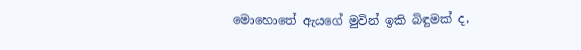මොහොතේ ඇයගේ මුවින් ඉකි බිඳුමක් ද,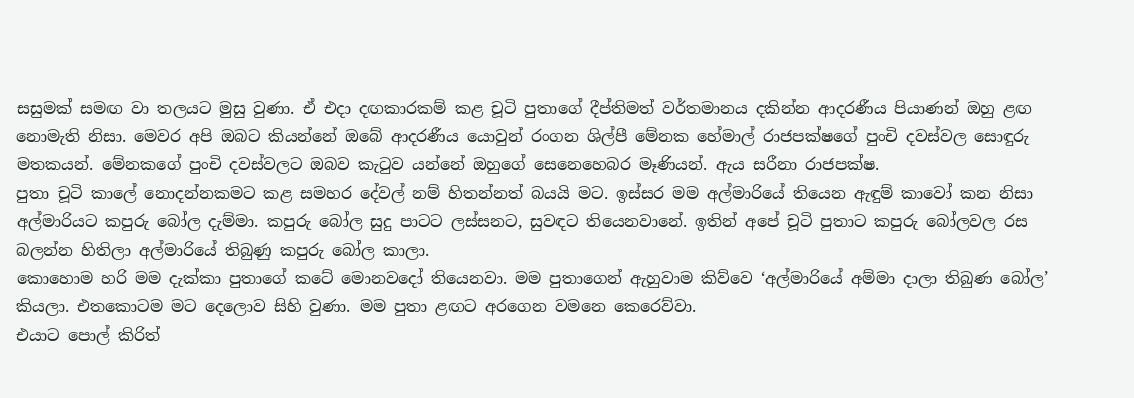සසුමක් සමඟ වා තලයට මුසු වුණා. ඒ එදා දඟකාරකම් කළ චූටි පුතාගේ දීප්තිමත් වර්තමානය දකින්න ආදරණීය පියාණන් ඔහු ළඟ නොමැති නිසා. මෙවර අපි ඔබට කියන්නේ ඔබේ ආදරණීය යොවුන් රංගන ශිල්පී මේනක හේමාල් රාජපක්ෂගේ පුංචි දවස්වල සොඳුරු මතකයන්. මේනකගේ පුංචි දවස්වලට ඔබව කැටුව යන්නේ ඔහුගේ සෙනෙහෙබර මෑණියන්. ඇය සරීනා රාජපක්ෂ.
පුතා චූටි කාලේ නොදන්නකමට කළ සමහර දේවල් නම් හිතන්නත් බයයි මට. ඉස්සර මම අල්මාරියේ තියෙන ඇඳුම් කාවෝ කන නිසා අල්මාරියට කපුරු බෝල දැම්මා. කපුරු බෝල සුදු පාටට ලස්සනට, සුවඳට තියෙනවානේ. ඉතින් අපේ චූටි පුතාට කපුරු බෝලවල රස බලන්න හිතිලා අල්මාරියේ තිබුණු කපුරු බෝල කාලා.
කොහොම හරි මම දැක්කා පුතාගේ කටේ මොනවදෝ තියෙනවා. මම පුතාගෙන් ඇහුවාම කිව්වෙ ‘අල්මාරියේ අම්මා දාලා තිබුණ බෝල’ කියලා. එතකොටම මට දෙලොව සිහි වුණා. මම පුතා ළඟට අරගෙන වමනෙ කෙරෙව්වා.
එයාට පොල් කිරිත්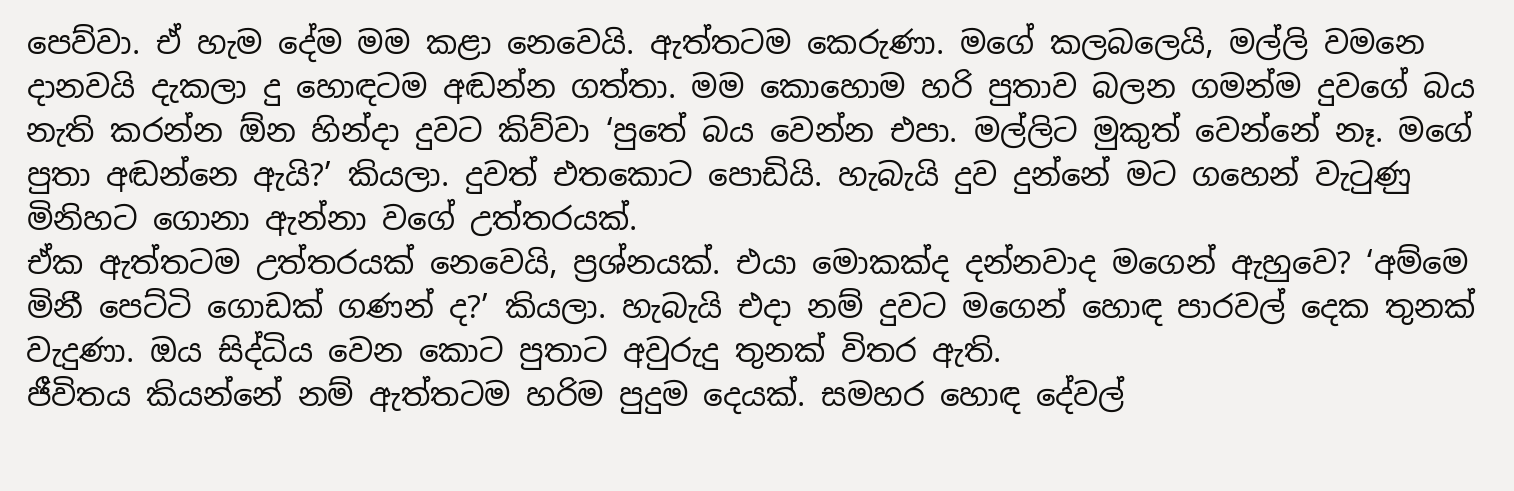පෙව්වා. ඒ හැම දේම මම කළා නෙවෙයි. ඇත්තටම කෙරුණා. මගේ කලබලෙයි, මල්ලි වමනෙ දානවයි දැකලා දු හොඳටම අඬන්න ගත්තා. මම කොහොම හරි පුතාව බලන ගමන්ම දුවගේ බය නැති කරන්න ඕන හින්දා දුවට කිව්වා ‘පුතේ බය වෙන්න එපා. මල්ලිට මුකුත් වෙන්නේ නෑ. මගේ පුතා අඬන්නෙ ඇයි?’ කියලා. දුවත් එතකොට පොඩියි. හැබැයි දුව දුන්නේ මට ගහෙන් වැටුණු මිනිහට ගොනා ඇන්නා වගේ උත්තරයක්.
ඒක ඇත්තටම උත්තරයක් නෙවෙයි, ප්‍රශ්නයක්. එයා මොකක්ද දන්නවාද මගෙන් ඇහුවෙ? ‘අම්මෙ මිනී පෙට්ටි ගොඩක් ගණන් ද?’ කියලා. හැබැයි එදා නම් දුවට මගෙන් හොඳ පාරවල් දෙක තුනක් වැදුණා. ඔය සිද්ධිය වෙන කොට පුතාට අවුරුදු තුනක් විතර ඇති.
ජීවිතය කියන්නේ නම් ඇත්තටම හරිම පුදුම දෙයක්. සමහර හොඳ දේවල්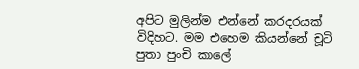අපිට මුලින්ම එන්නේ කරදරයක් විදිහට. මම එහෙම කියන්නේ චූටි පුතා පුංචි කාලේ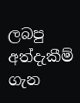ලබපු අත්දැකීම් ගැන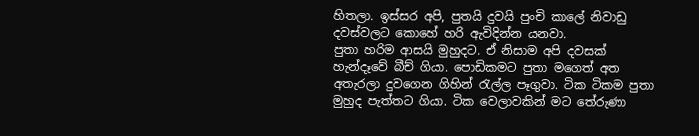හිතලා. ඉස්සර අපි, පුතයි දුවයි පුංචි කාලේ නිවාඩු දවස්වලට කොහේ හරි ඇවිදින්න යනවා.
පුතා හරිම ආසයි මුහුදට. ඒ නිසාම අපි දවසක් හැන්දෑවේ බීච් ගියා. පොඩිකමට පුතා මගෙත් අත අතැරලා දුවගෙන ගිහින් රැල්ල පෑගුවා. ටික ටිකම පුතා මුහුද පැත්තට ගියා. ටික වෙලාවකින් මට තේරුණා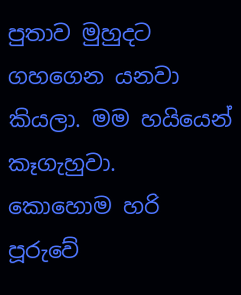පුතාව මුහුදට ගහගෙන යනවා කියලා. මම හයියෙන් කෑගැහුවා.
කොහොම හරි පූරුවේ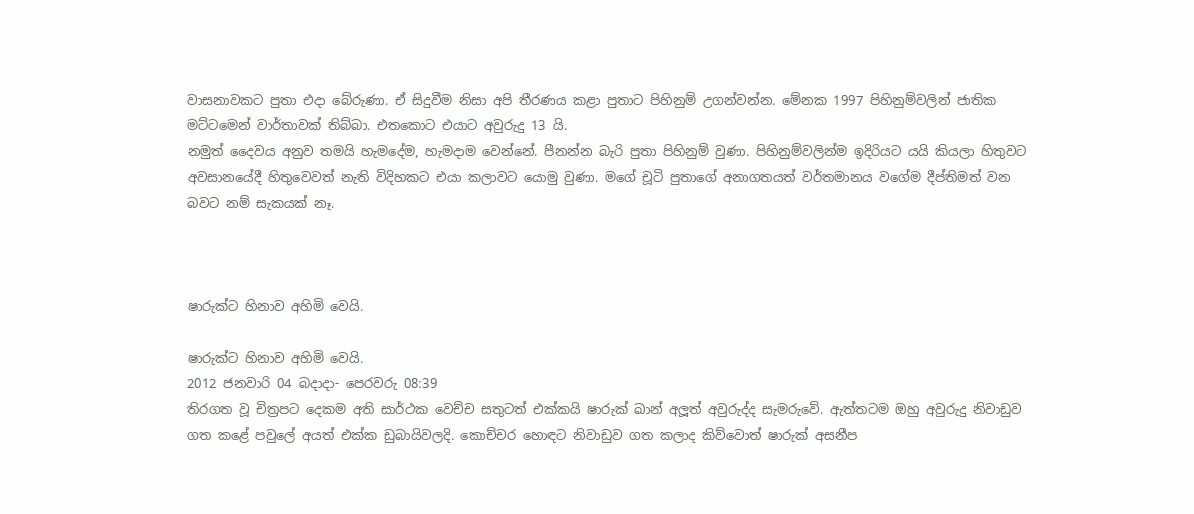වාසනාවකට පුතා එදා බේරුණා. ඒ සිදුවීම නිසා අපි තීරණය කළා පුතාට පිහිනුම් උගන්වන්න. මේනක 1997 පිහිනුම්වලින් ජාතික මට්ටමෙන් වාර්තාවක් තිබ්බා. එතකොට එයාට අවුරුදු 13 යි.
නමුත් දෛවය අනුව තමයි හැමදේම, හැමදාම වෙන්නේ. පීනන්න බැරි පුතා පිහිනුම් වුණා. පිහිනුම්වලින්ම ඉදිරියට යයි කියලා හිතුවට අවසානයේදී හිතුවෙවත් නැති විදිහකට එයා කලාවට යොමු වුණා. මගේ චූටි පුතාගේ අනාගතයත් වර්තමානය වගේම දීප්තිමත් වන බවට නම් සැකයක් නෑ.



ෂාරුක්ට හිනාව අහිමි වෙයි.

ෂාරුක්ට හිනාව අහිමි වෙයි.
2012 ජනවාරි 04 බදාදා- පෙරවරු 08:39
තිරගත වූ චිත්‍රපට දෙකම අති සාර්ථක වෙච්ච සතුටත් එක්කයි ෂාරුක් ඛාන් අලූත් අවුරුද්ද සැමරුවේ. ඇත්තටම ඔහු අවුරුදු නිවාඩුව ගත කළේ පවුලේ අයත් එක්ක ඩුබායිවලදි. කොච්චර හොඳට නිවාඩුව ගත කලාද කිව්වොත් ෂාරුක් අසනීප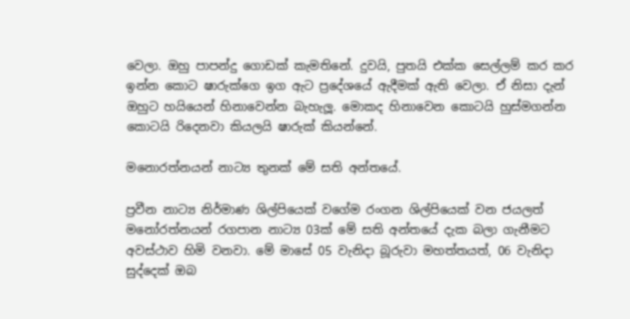වෙලා. ඔහු පාපන්දු ගොඩක් කැමතිනේ. දුවයි, පුතයි එක්ක සෙල්ලම් කර කර ඉන්න කොට ෂාරුක්ගෙ ඉග ඇට ප්‍රදේශයේ ඇදීමක් ඇති වෙලා. ඒ නිසා දැන් ඔහුට හයියෙන් හිනාවෙන්න බැහැලූ. මොකද හිනාවෙන කොටයි හුස්මගන්න කොටයි රිදෙනවා කියලයි ෂාරුක් කියන්නේ.

මනොරත්නයන් නාට්‍ය තුනක් මේ සති අන්තයේ.

ප්‍රවීන නාට්‍ය නිර්මාණ ශිල්පියෙක් වගේම රංගන ශිල්පියෙක් වන ජයලත් මනෝරත්නයන් රගපාන නාට්‍ය 03ක් මේ සති අන්තයේ දැක බලා ගැනීමට අවස්ථාව හිමි වනවා. මේ මාසේ 05 වැනිදා බූරුවා මහත්තයත්, 06 වැනිදා සුද්දෙක් ඔබ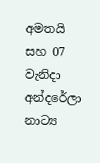අමතයි සහ 07 වැනිදා අන්දරේලා නාට්‍ය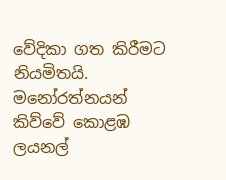වේදිකා ගත කිරීමට නියමිතයි. මනෝරත්නයන් කිව්වේ කොළඹ ලයනල්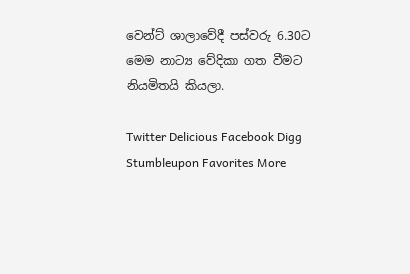වෙන්ට් ශාලාවේදී පස්වරු 6.30ට මෙම නාට්‍ය වේදිකා ගත වීමට නියමිතයි කියලා.

Twitter Delicious Facebook Digg Stumbleupon Favorites More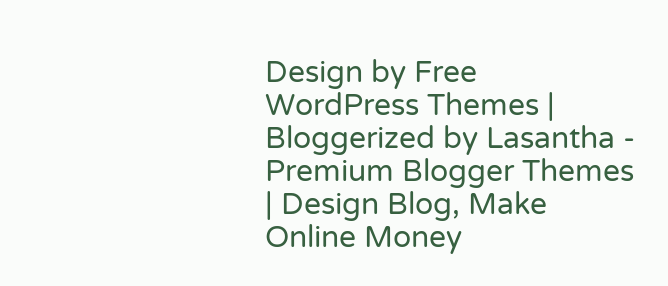Design by Free WordPress Themes | Bloggerized by Lasantha - Premium Blogger Themes | Design Blog, Make Online Money